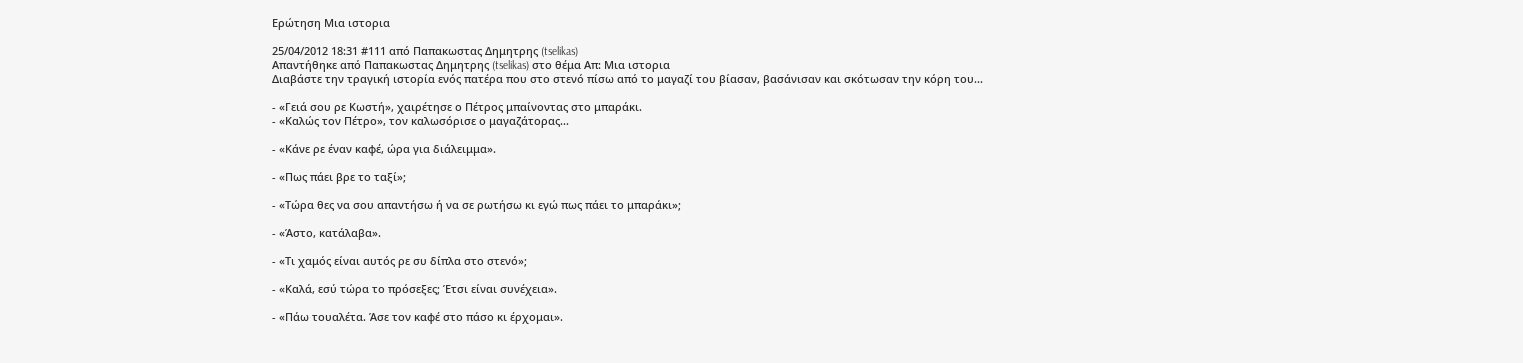Ερώτηση Μια ιστορια

25/04/2012 18:31 #111 από Παπακωστας Δημητρης (tselikas)
Απαντήθηκε από Παπακωστας Δημητρης (tselikas) στο θέμα Απ: Μια ιστορια
Διαβάστε την τραγική ιστορία ενός πατέρα που στο στενό πίσω από το μαγαζί του βίασαν, βασάνισαν και σκότωσαν την κόρη του...

- «Γειά σου ρε Κωστή», χαιρέτησε ο Πέτρος μπαίνοντας στο μπαράκι.
- «Καλώς τον Πέτρο», τον καλωσόρισε ο μαγαζάτορας...

- «Κάνε ρε έναν καφέ, ώρα για διάλειμμα».

- «Πως πάει βρε το ταξί»;

- «Τώρα θες να σου απαντήσω ή να σε ρωτήσω κι εγώ πως πάει το μπαράκι»;

- «Άστο, κατάλαβα».

- «Τι χαμός είναι αυτός ρε συ δίπλα στο στενό»;

- «Καλά, εσύ τώρα το πρόσεξες; Έτσι είναι συνέχεια».

- «Πάω τουαλέτα. Άσε τον καφέ στο πάσο κι έρχομαι».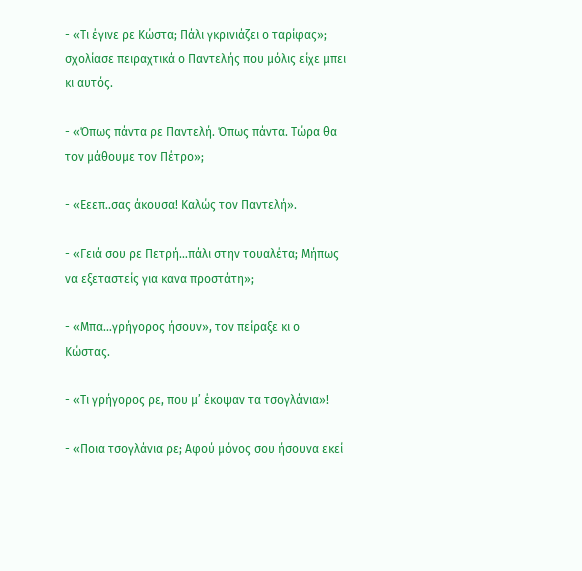- «Τι έγινε ρε Κώστα; Πάλι γκρινιάζει ο ταρίφας»; σχολίασε πειραχτικά ο Παντελής που μόλις είχε μπει κι αυτός.

- «Όπως πάντα ρε Παντελή. Όπως πάντα. Τώρα θα τον μάθουμε τον Πέτρο»;

- «Εεεπ..σας άκουσα! Καλώς τον Παντελή».

- «Γειά σου ρε Πετρή…πάλι στην τουαλέτα; Μήπως να εξεταστείς για κανα προστάτη»;

- «Μπα…γρήγορος ήσουν», τον πείραξε κι ο Κώστας.

- «Τι γρήγορος ρε, που μ’ έκοψαν τα τσογλάνια»!

- «Ποια τσογλάνια ρε; Αφού μόνος σου ήσουνα εκεί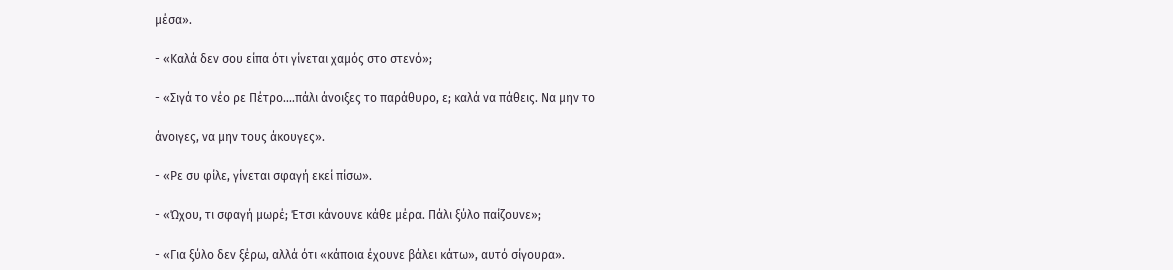μέσα».

- «Καλά δεν σου είπα ότι γίνεται χαμός στο στενό»;

- «Σιγά το νέο ρε Πέτρο….πάλι άνοιξες το παράθυρο, ε; καλά να πάθεις. Να μην το

άνοιγες, να μην τους άκουγες».

- «Ρε συ φίλε, γίνεται σφαγή εκεί πίσω».

- «Ώχου, τι σφαγή μωρέ; Έτσι κάνουνε κάθε μέρα. Πάλι ξύλο παίζουνε»;

- «Για ξύλο δεν ξέρω, αλλά ότι «κάποια έχουνε βάλει κάτω», αυτό σίγουρα».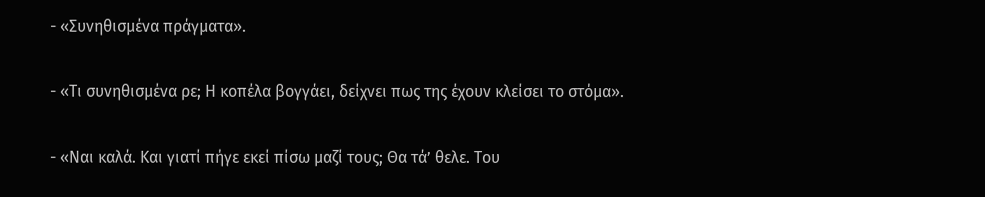- «Συνηθισμένα πράγματα».

- «Τι συνηθισμένα ρε; Η κοπέλα βογγάει, δείχνει πως της έχουν κλείσει το στόμα».

- «Ναι καλά. Και γιατί πήγε εκεί πίσω μαζί τους; Θα τά’ θελε. Του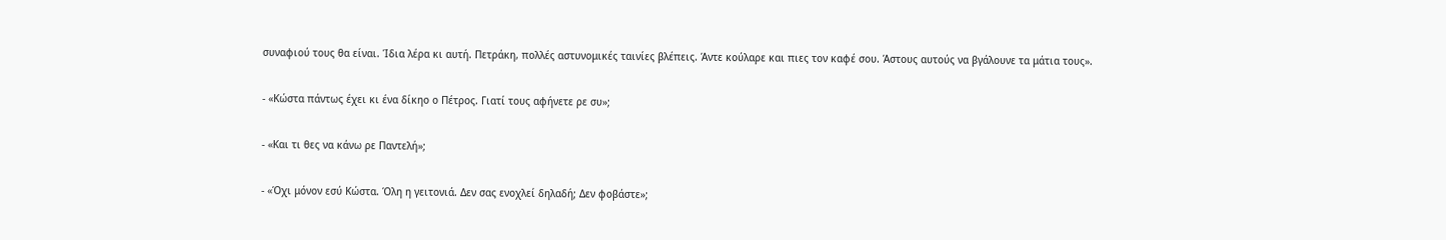συναφιού τους θα είναι. Ίδια λέρα κι αυτή. Πετράκη, πολλές αστυνομικές ταινίες βλέπεις. Άντε κούλαρε και πιες τον καφέ σου. Άστους αυτούς να βγάλουνε τα μάτια τους».

- «Κώστα πάντως έχει κι ένα δίκηο ο Πέτρος. Γιατί τους αφήνετε ρε συ»;

- «Και τι θες να κάνω ρε Παντελή»;

- «Όχι μόνον εσύ Κώστα. Όλη η γειτονιά. Δεν σας ενοχλεί δηλαδή; Δεν φοβάστε»;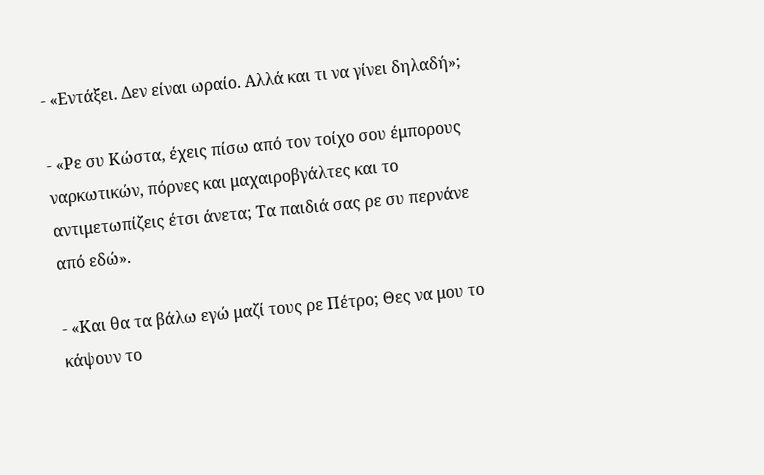- «Εντάξει. Δεν είναι ωραίο. Αλλά και τι να γίνει δηλαδή»;

- «Ρε συ Κώστα, έχεις πίσω από τον τοίχο σου έμπορους ναρκωτικών, πόρνες και μαχαιροβγάλτες και το αντιμετωπίζεις έτσι άνετα; Τα παιδιά σας ρε συ περνάνε από εδώ».

- «Και θα τα βάλω εγώ μαζί τους ρε Πέτρο; Θες να μου το κάψουν το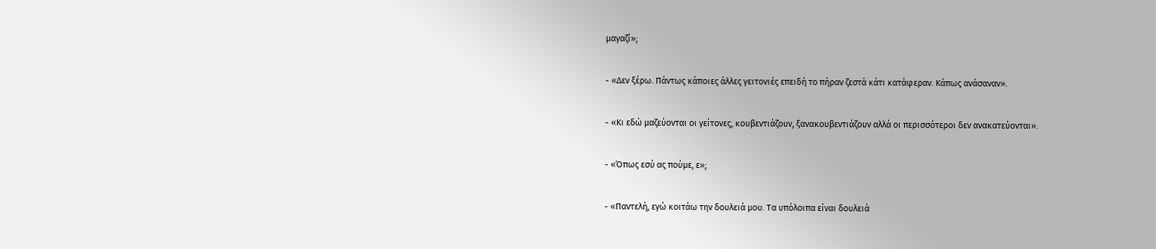μαγαζί»;

- «Δεν ξέρω. Πάντως κάποιες άλλες γειτονιές επειδή το πήραν ζεστά κάτι κατάφεραν. Κάπως ανάσαναν».

- «Κι εδώ μαζεύονται οι γείτονες, κουβεντιάζουν, ξανακουβεντιάζουν αλλά οι περισσότεροι δεν ανακατεύονται».

- «Όπως εσύ ας πούμε, ε»;

- «Παντελή, εγώ κοιτάω την δουλειά μου. Τα υπόλοιπα είναι δουλειά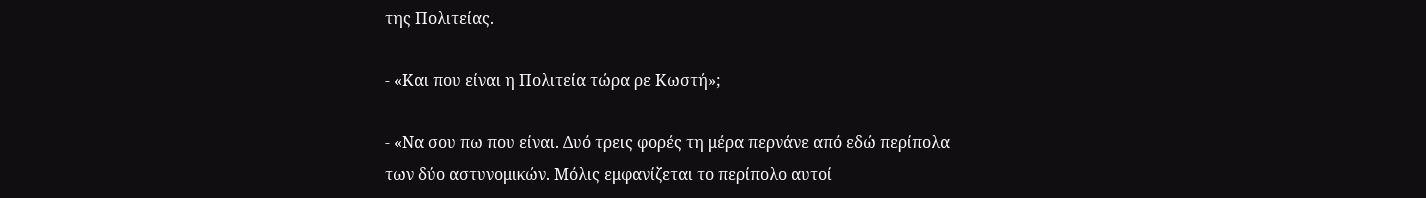της Πολιτείας.

- «Και που είναι η Πολιτεία τώρα ρε Κωστή»;

- «Να σου πω που είναι. Δυό τρεις φορές τη μέρα περνάνε από εδώ περίπολα των δύο αστυνομικών. Μόλις εμφανίζεται το περίπολο αυτοί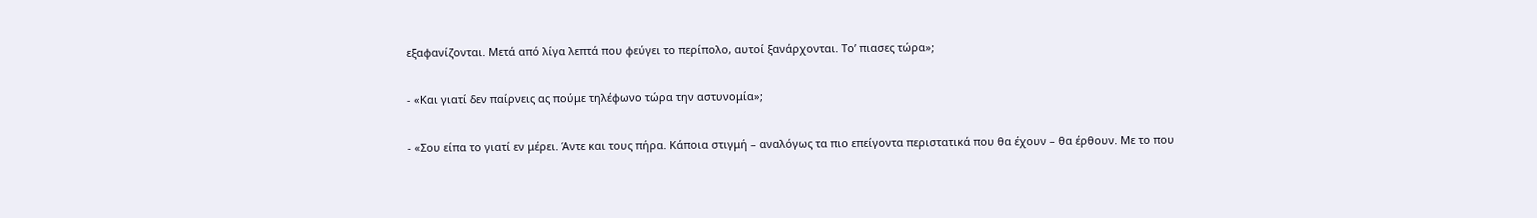εξαφανίζονται. Μετά από λίγα λεπτά που φεύγει το περίπολο, αυτοί ξανάρχονται. Το’ πιασες τώρα»;

- «Και γιατί δεν παίρνεις ας πούμε τηλέφωνο τώρα την αστυνομία»;

- «Σου είπα το γιατί εν μέρει. Άντε και τους πήρα. Κάποια στιγμή – αναλόγως τα πιο επείγοντα περιστατικά που θα έχουν – θα έρθουν. Με το που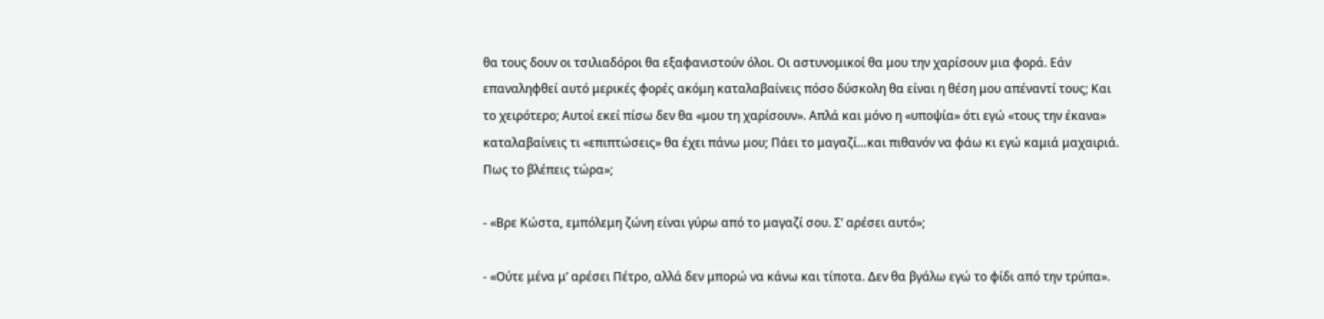θα τους δουν οι τσιλιαδόροι θα εξαφανιστούν όλοι. Οι αστυνομικοί θα μου την χαρίσουν μια φορά. Εάν επαναληφθεί αυτό μερικές φορές ακόμη καταλαβαίνεις πόσο δύσκολη θα είναι η θέση μου απέναντί τους; Και το χειρότερο; Αυτοί εκεί πίσω δεν θα «μου τη χαρίσουν». Απλά και μόνο η «υποψία» ότι εγώ «τους την έκανα» καταλαβαίνεις τι «επιπτώσεις» θα έχει πάνω μου; Πάει το μαγαζί…και πιθανόν να φάω κι εγώ καμιά μαχαιριά. Πως το βλέπεις τώρα»;

- «Βρε Κώστα, εμπόλεμη ζώνη είναι γύρω από το μαγαζί σου. Σ’ αρέσει αυτό»;

- «Ούτε μένα μ’ αρέσει Πέτρο, αλλά δεν μπορώ να κάνω και τίποτα. Δεν θα βγάλω εγώ το φίδι από την τρύπα».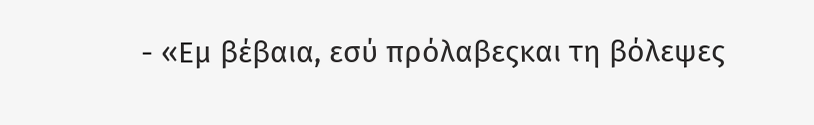- «Εμ βέβαια, εσύ πρόλαβεςκαι τη βόλεψες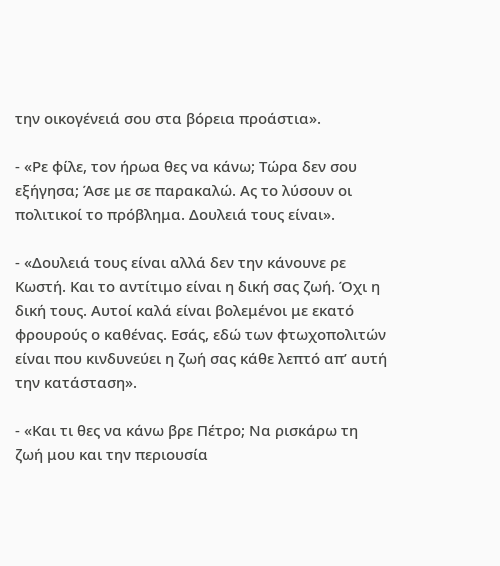την οικογένειά σου στα βόρεια προάστια».

- «Ρε φίλε, τον ήρωα θες να κάνω; Τώρα δεν σου εξήγησα; Άσε με σε παρακαλώ. Ας το λύσουν οι πολιτικοί το πρόβλημα. Δουλειά τους είναι».

- «Δουλειά τους είναι αλλά δεν την κάνουνε ρε Κωστή. Και το αντίτιμο είναι η δική σας ζωή. Όχι η δική τους. Αυτοί καλά είναι βολεμένοι με εκατό φρουρούς ο καθένας. Εσάς, εδώ των φτωχοπολιτών είναι που κινδυνεύει η ζωή σας κάθε λεπτό απ’ αυτή την κατάσταση».

- «Και τι θες να κάνω βρε Πέτρο; Να ρισκάρω τη ζωή μου και την περιουσία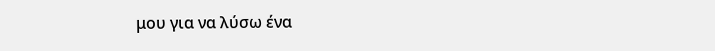μου για να λύσω ένα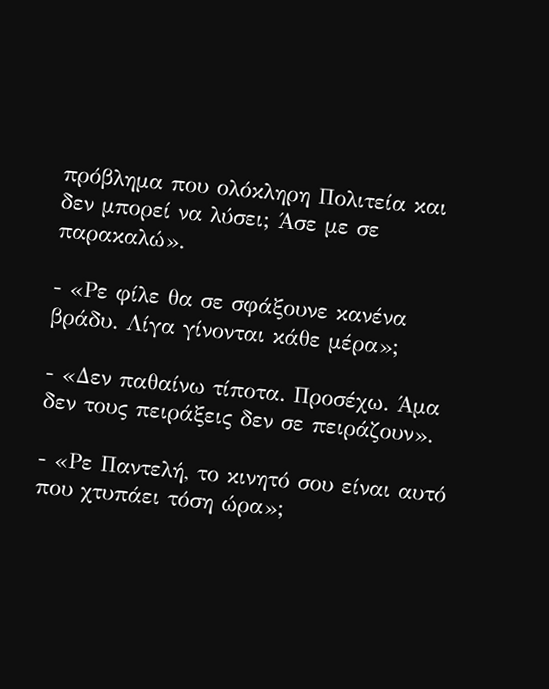πρόβλημα που ολόκληρη Πολιτεία και δεν μπορεί να λύσει; Άσε με σε παρακαλώ».

- «Ρε φίλε θα σε σφάξουνε κανένα βράδυ. Λίγα γίνονται κάθε μέρα»;

- «Δεν παθαίνω τίποτα. Προσέχω. Άμα δεν τους πειράξεις δεν σε πειράζουν».

- «Ρε Παντελή, το κινητό σου είναι αυτό που χτυπάει τόση ώρα»;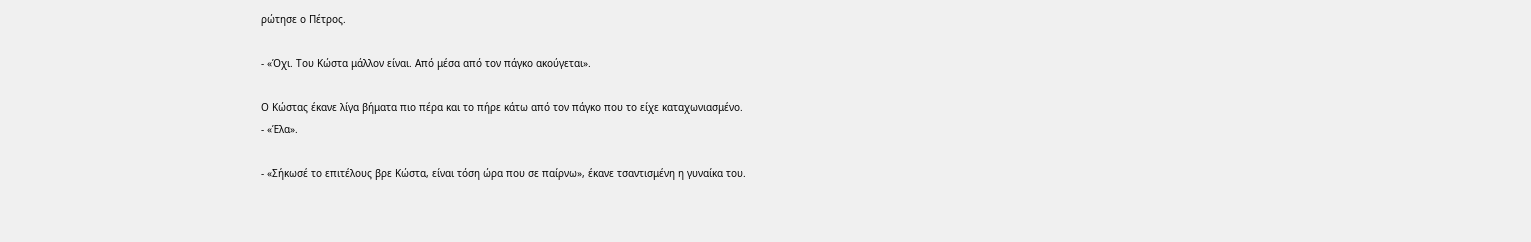ρώτησε ο Πέτρος.

- «Όχι. Του Κώστα μάλλον είναι. Από μέσα από τον πάγκο ακούγεται».

Ο Κώστας έκανε λίγα βήματα πιο πέρα και το πήρε κάτω από τον πάγκο που το είχε καταχωνιασμένο.
- «Έλα».

- «Σήκωσέ το επιτέλους βρε Κώστα, είναι τόση ώρα που σε παίρνω», έκανε τσαντισμένη η γυναίκα του.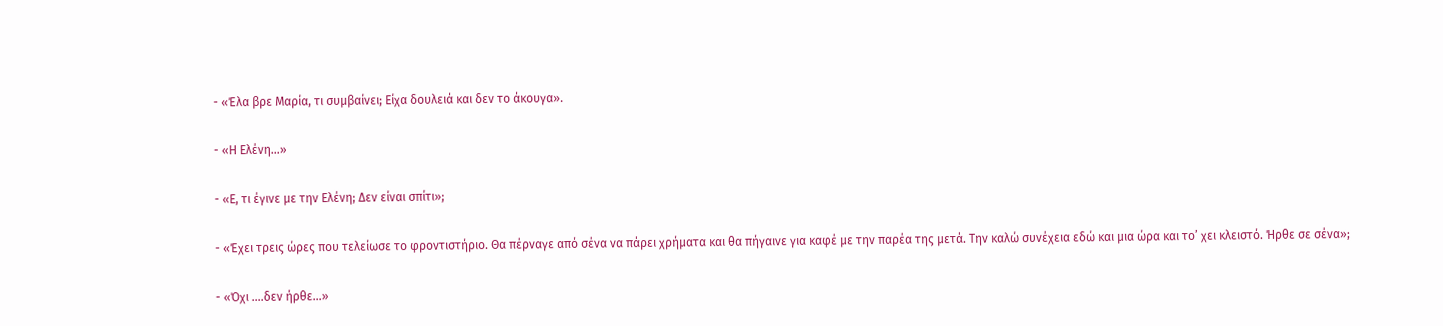- «Έλα βρε Μαρία, τι συμβαίνει; Είχα δουλειά και δεν το άκουγα».

- «Η Ελένη…»

- «Ε, τι έγινε με την Ελένη; Δεν είναι σπίτι»;

- «Έχει τρεις ώρες που τελείωσε το φροντιστήριο. Θα πέρναγε από σένα να πάρει χρήματα και θα πήγαινε για καφέ με την παρέα της μετά. Την καλώ συνέχεια εδώ και μια ώρα και το’ χει κλειστό. Ήρθε σε σένα»;

- «Όχι ….δεν ήρθε…»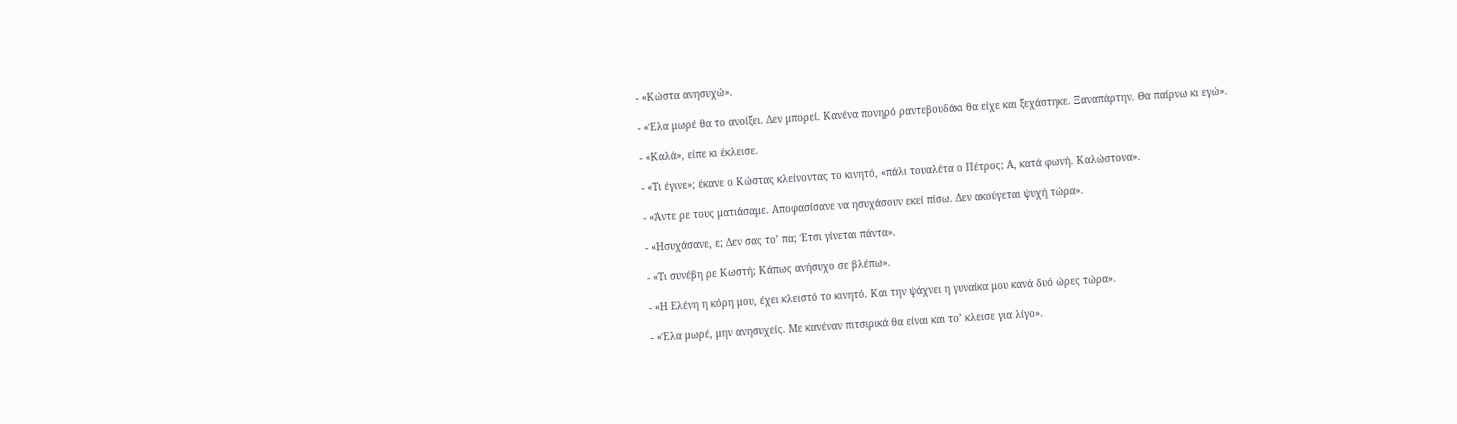- «Κώστα ανησυχώ».

- «Έλα μωρέ θα το ανοίξει. Δεν μπορεί. Κανένα πονηρό ραντεβουδάκι θα είχε και ξεχάστηκε. Ξαναπάρτην. Θα παίρνω κι εγώ».

- «Καλά», είπε κι έκλεισε.

- «Τι έγινε»; έκανε ο Κώστας κλείνοντας το κινητό, «πάλι τουαλέτα ο Πέτρος; Α, κατά φωνή. Καλώστονα».

- «Άντε ρε τους ματιάσαμε. Αποφασίσανε να ησυχάσουν εκεί πίσω. Δεν ακούγεται ψυχή τώρα».

- «Ησυχάσανε, ε; Δεν σας το’ πα; Έτσι γίνεται πάντα».

- «Τι συνέβη ρε Κωστή; Κάπως ανήσυχο σε βλέπω».

- «Η Ελένη η κόρη μου, έχει κλειστό το κινητό. Και την ψάχνει η γυναίκα μου κανά δυό ώρες τώρα».

- «Έλα μωρέ, μην ανησυχείς. Με κανέναν πιτσιρικά θα είναι και το’ κλεισε για λίγο».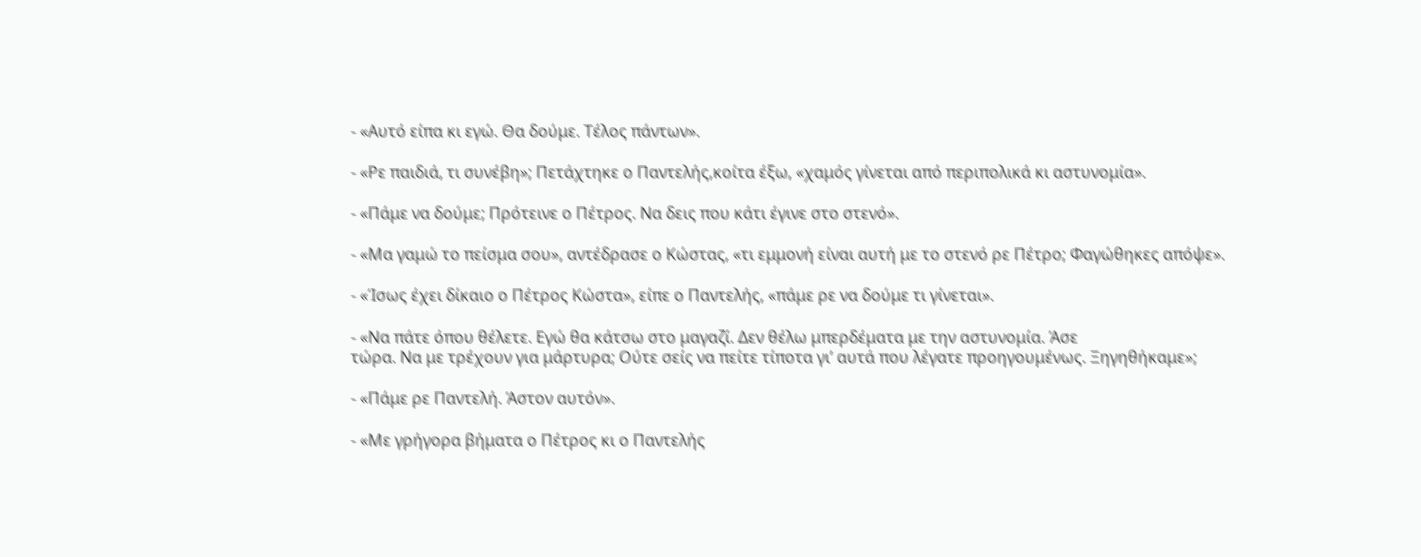- «Αυτό είπα κι εγώ. Θα δούμε. Τέλος πάντων».

- «Ρε παιδιά, τι συνέβη»; Πετάχτηκε ο Παντελής,κοίτα έξω, «χαμός γίνεται από περιπολικά κι αστυνομία».

- «Πάμε να δούμε; Πρότεινε ο Πέτρος. Να δεις που κάτι έγινε στο στενό».

- «Μα γαμώ το πείσμα σου», αντέδρασε ο Κώστας, «τι εμμονή είναι αυτή με το στενό ρε Πέτρο; Φαγώθηκες απόψε».

- «Ίσως έχει δίκαιο ο Πέτρος Κώστα», είπε ο Παντελής, «πάμε ρε να δούμε τι γίνεται».

- «Να πάτε όπου θέλετε. Εγώ θα κάτσω στο μαγαζί. Δεν θέλω μπερδέματα με την αστυνομία. Άσε
τώρα. Να με τρέχουν για μάρτυρα; Ούτε σείς να πείτε τίποτα γι’ αυτά που λέγατε προηγουμένως. Ξηγηθήκαμε»;

- «Πάμε ρε Παντελή. Άστον αυτόν».

- «Με γρήγορα βήματα ο Πέτρος κι ο Παντελής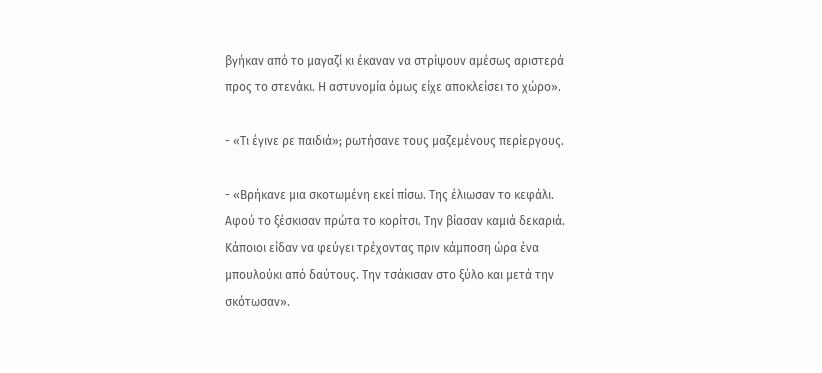βγήκαν από το μαγαζί κι έκαναν να στρίψουν αμέσως αριστερά προς το στενάκι. Η αστυνομία όμως είχε αποκλείσει το χώρο».

- «Τι έγινε ρε παιδιά»; ρωτήσανε τους μαζεμένους περίεργους.

- «Βρήκανε μια σκοτωμένη εκεί πίσω. Της έλιωσαν το κεφάλι. Αφού το ξέσκισαν πρώτα το κορίτσι. Την βίασαν καμιά δεκαριά. Κάποιοι είδαν να φεύγει τρέχοντας πριν κάμποση ώρα ένα μπουλούκι από δαύτους. Την τσάκισαν στο ξύλο και μετά την σκότωσαν».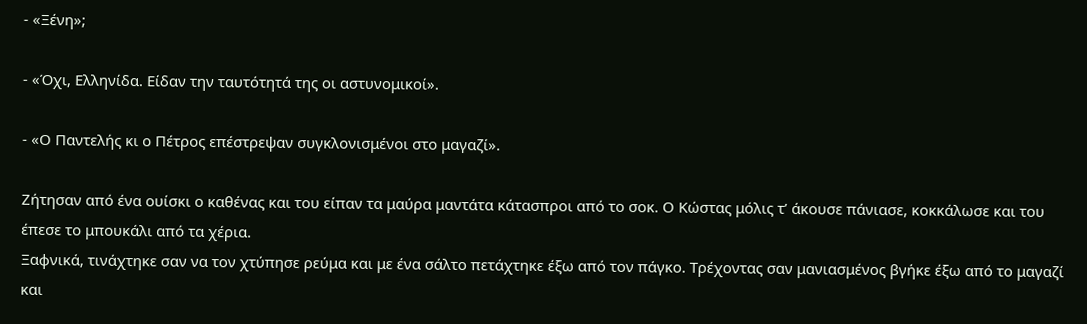- «Ξένη»;

- «Όχι, Ελληνίδα. Είδαν την ταυτότητά της οι αστυνομικοί».

- «Ο Παντελής κι ο Πέτρος επέστρεψαν συγκλονισμένοι στο μαγαζί».

Ζήτησαν από ένα ουίσκι ο καθένας και του είπαν τα μαύρα μαντάτα κάτασπροι από το σοκ. Ο Κώστας μόλις τ’ άκουσε πάνιασε, κοκκάλωσε και του έπεσε το μπουκάλι από τα χέρια.
Ξαφνικά, τινάχτηκε σαν να τον χτύπησε ρεύμα και με ένα σάλτο πετάχτηκε έξω από τον πάγκο. Τρέχοντας σαν μανιασμένος βγήκε έξω από το μαγαζί και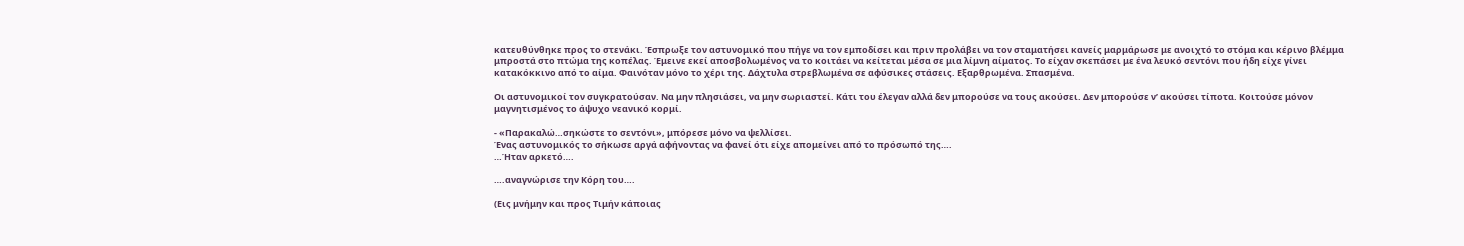κατευθύνθηκε προς το στενάκι. Έσπρωξε τον αστυνομικό που πήγε να τον εμποδίσει και πριν προλάβει να τον σταματήσει κανείς μαρμάρωσε με ανοιχτό το στόμα και κέρινο βλέμμα μπροστά στο πτώμα της κοπέλας. Έμεινε εκεί αποσβολωμένος να το κοιτάει να κείτεται μέσα σε μια λίμνη αίματος. Το είχαν σκεπάσει με ένα λευκό σεντόνι που ήδη είχε γίνει κατακόκκινο από το αίμα. Φαινόταν μόνο το χέρι της. Δάχτυλα στρεβλωμένα σε αφύσικες στάσεις. Εξαρθρωμένα. Σπασμένα.

Οι αστυνομικοί τον συγκρατούσαν. Να μην πλησιάσει, να μην σωριαστεί. Κάτι του έλεγαν αλλά δεν μπορούσε να τους ακούσει. Δεν μπορούσε ν’ ακούσει τίποτα. Κοιτούσε μόνον μαγνητισμένος το άψυχο νεανικό κορμί.

- «Παρακαλώ…σηκώστε το σεντόνι», μπόρεσε μόνο να ψελλίσει.
Ένας αστυνομικός το σήκωσε αργά αφήνοντας να φανεί ότι είχε απομείνει από το πρόσωπό της….
…Ήταν αρκετό….

….αναγνώρισε την Κόρη του….

(Εις μνήμην και προς Τιμήν κάποιας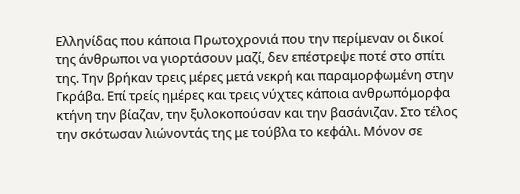Ελληνίδας που κάποια Πρωτοχρονιά που την περίμεναν οι δικοί της άνθρωποι να γιορτάσουν μαζί, δεν επέστρεψε ποτέ στο σπίτι της. Την βρήκαν τρεις μέρες μετά νεκρή και παραμορφωμένη στην Γκράβα. Επί τρείς ημέρες και τρεις νύχτες κάποια ανθρωπόμορφα κτήνη την βίαζαν, την ξυλοκοπούσαν και την βασάνιζαν. Στο τέλος την σκότωσαν λιώνοντάς της με τούβλα το κεφάλι. Μόνον σε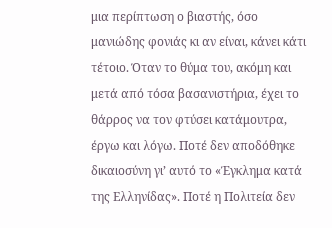μια περίπτωση ο βιαστής, όσο μανιώδης φονιάς κι αν είναι, κάνει κάτι τέτοιο. Όταν το θύμα του, ακόμη και μετά από τόσα βασανιστήρια, έχει το θάρρος να τον φτύσει κατάμουτρα, έργω και λόγω. Ποτέ δεν αποδόθηκε δικαιοσύνη γι’ αυτό το «Έγκλημα κατά της Ελληνίδας». Ποτέ η Πολιτεία δεν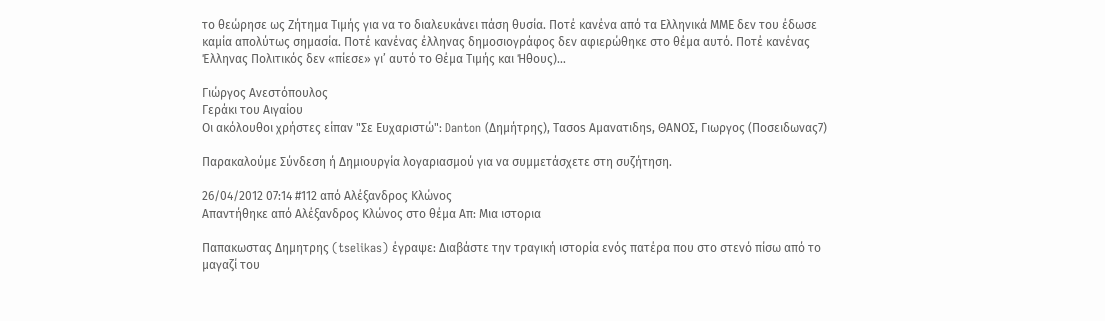το θεώρησε ως Ζήτημα Τιμής για να το διαλευκάνει πάση θυσία. Ποτέ κανένα από τα Ελληνικά ΜΜΕ δεν του έδωσε καμία απολύτως σημασία. Ποτέ κανένας έλληνας δημοσιογράφος δεν αφιερώθηκε στο θέμα αυτό. Ποτέ κανένας Έλληνας Πολιτικός δεν «πίεσε» γι’ αυτό το Θέμα Τιμής και Ήθους)…

Γιώργος Ανεστόπουλος
Γεράκι του Αιγαίου
Οι ακόλουθοι χρήστες είπαν "Σε Ευχαριστώ": Danton (Δημήτρης), Τασοs Αμανατιδηs, ΘΑΝΟΣ, Γιωργος (Ποσειδωνας7)

Παρακαλούμε Σύνδεση ή Δημιουργία λογαριασμού για να συμμετάσχετε στη συζήτηση.

26/04/2012 07:14 #112 από Αλέξανδρος Κλώνος
Απαντήθηκε από Αλέξανδρος Κλώνος στο θέμα Απ: Μια ιστορια

Παπακωστας Δημητρης (tselikas) έγραψε: Διαβάστε την τραγική ιστορία ενός πατέρα που στο στενό πίσω από το μαγαζί του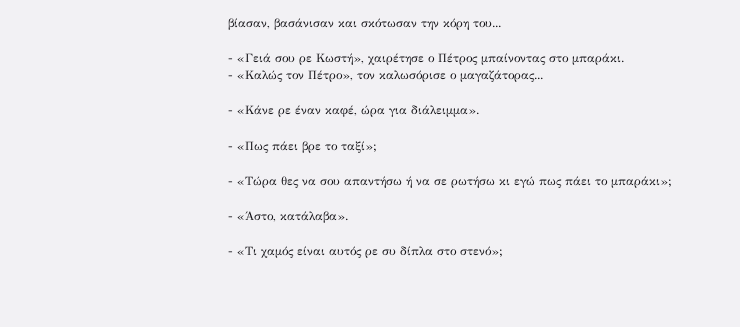βίασαν, βασάνισαν και σκότωσαν την κόρη του...

- «Γειά σου ρε Κωστή», χαιρέτησε ο Πέτρος μπαίνοντας στο μπαράκι.
- «Καλώς τον Πέτρο», τον καλωσόρισε ο μαγαζάτορας...

- «Κάνε ρε έναν καφέ, ώρα για διάλειμμα».

- «Πως πάει βρε το ταξί»;

- «Τώρα θες να σου απαντήσω ή να σε ρωτήσω κι εγώ πως πάει το μπαράκι»;

- «Άστο, κατάλαβα».

- «Τι χαμός είναι αυτός ρε συ δίπλα στο στενό»;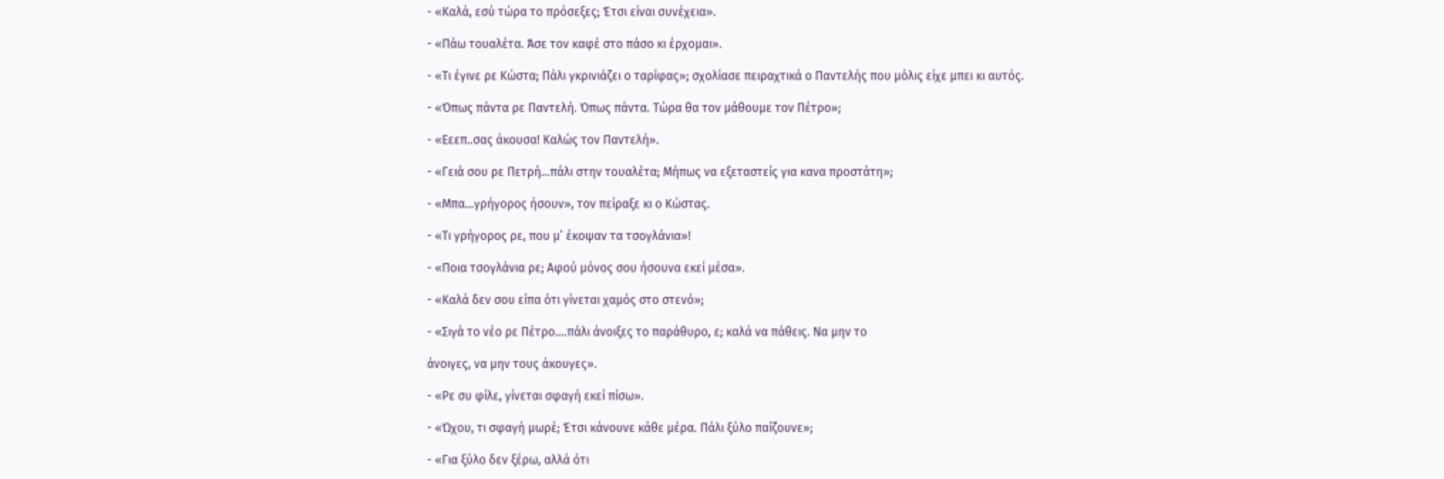- «Καλά, εσύ τώρα το πρόσεξες; Έτσι είναι συνέχεια».

- «Πάω τουαλέτα. Άσε τον καφέ στο πάσο κι έρχομαι».

- «Τι έγινε ρε Κώστα; Πάλι γκρινιάζει ο ταρίφας»; σχολίασε πειραχτικά ο Παντελής που μόλις είχε μπει κι αυτός.

- «Όπως πάντα ρε Παντελή. Όπως πάντα. Τώρα θα τον μάθουμε τον Πέτρο»;

- «Εεεπ..σας άκουσα! Καλώς τον Παντελή».

- «Γειά σου ρε Πετρή…πάλι στην τουαλέτα; Μήπως να εξεταστείς για κανα προστάτη»;

- «Μπα…γρήγορος ήσουν», τον πείραξε κι ο Κώστας.

- «Τι γρήγορος ρε, που μ’ έκοψαν τα τσογλάνια»!

- «Ποια τσογλάνια ρε; Αφού μόνος σου ήσουνα εκεί μέσα».

- «Καλά δεν σου είπα ότι γίνεται χαμός στο στενό»;

- «Σιγά το νέο ρε Πέτρο….πάλι άνοιξες το παράθυρο, ε; καλά να πάθεις. Να μην το

άνοιγες, να μην τους άκουγες».

- «Ρε συ φίλε, γίνεται σφαγή εκεί πίσω».

- «Ώχου, τι σφαγή μωρέ; Έτσι κάνουνε κάθε μέρα. Πάλι ξύλο παίζουνε»;

- «Για ξύλο δεν ξέρω, αλλά ότι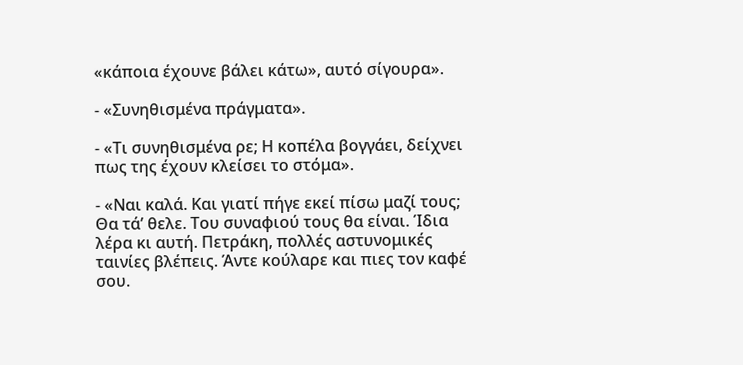«κάποια έχουνε βάλει κάτω», αυτό σίγουρα».

- «Συνηθισμένα πράγματα».

- «Τι συνηθισμένα ρε; Η κοπέλα βογγάει, δείχνει πως της έχουν κλείσει το στόμα».

- «Ναι καλά. Και γιατί πήγε εκεί πίσω μαζί τους; Θα τά’ θελε. Του συναφιού τους θα είναι. Ίδια λέρα κι αυτή. Πετράκη, πολλές αστυνομικές ταινίες βλέπεις. Άντε κούλαρε και πιες τον καφέ σου.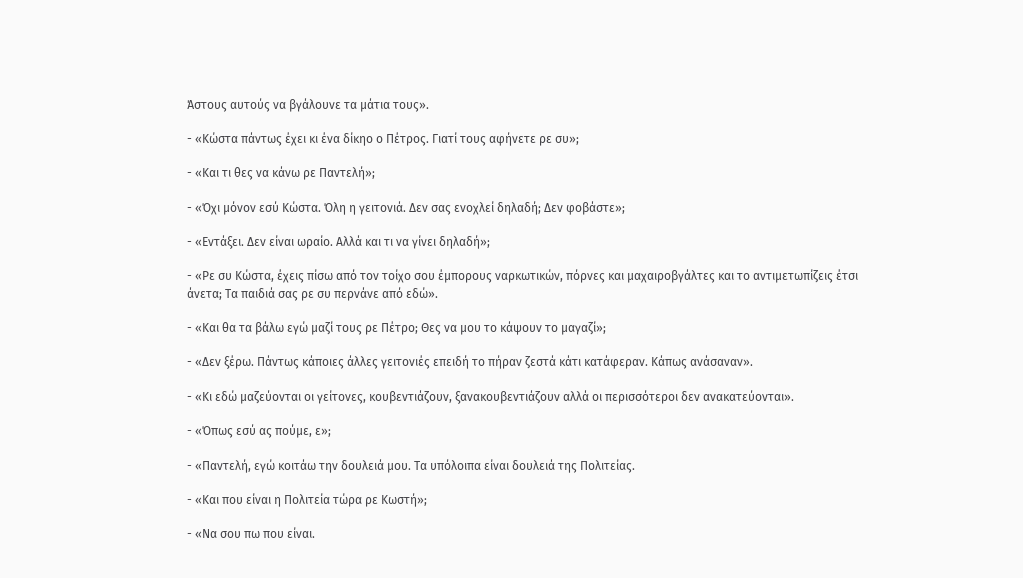Άστους αυτούς να βγάλουνε τα μάτια τους».

- «Κώστα πάντως έχει κι ένα δίκηο ο Πέτρος. Γιατί τους αφήνετε ρε συ»;

- «Και τι θες να κάνω ρε Παντελή»;

- «Όχι μόνον εσύ Κώστα. Όλη η γειτονιά. Δεν σας ενοχλεί δηλαδή; Δεν φοβάστε»;

- «Εντάξει. Δεν είναι ωραίο. Αλλά και τι να γίνει δηλαδή»;

- «Ρε συ Κώστα, έχεις πίσω από τον τοίχο σου έμπορους ναρκωτικών, πόρνες και μαχαιροβγάλτες και το αντιμετωπίζεις έτσι άνετα; Τα παιδιά σας ρε συ περνάνε από εδώ».

- «Και θα τα βάλω εγώ μαζί τους ρε Πέτρο; Θες να μου το κάψουν το μαγαζί»;

- «Δεν ξέρω. Πάντως κάποιες άλλες γειτονιές επειδή το πήραν ζεστά κάτι κατάφεραν. Κάπως ανάσαναν».

- «Κι εδώ μαζεύονται οι γείτονες, κουβεντιάζουν, ξανακουβεντιάζουν αλλά οι περισσότεροι δεν ανακατεύονται».

- «Όπως εσύ ας πούμε, ε»;

- «Παντελή, εγώ κοιτάω την δουλειά μου. Τα υπόλοιπα είναι δουλειά της Πολιτείας.

- «Και που είναι η Πολιτεία τώρα ρε Κωστή»;

- «Να σου πω που είναι.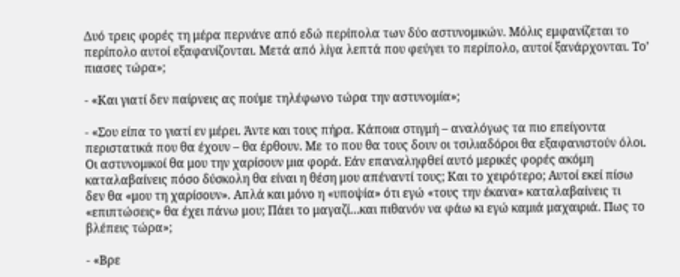Δυό τρεις φορές τη μέρα περνάνε από εδώ περίπολα των δύο αστυνομικών. Μόλις εμφανίζεται το περίπολο αυτοί εξαφανίζονται. Μετά από λίγα λεπτά που φεύγει το περίπολο, αυτοί ξανάρχονται. Το’ πιασες τώρα»;

- «Και γιατί δεν παίρνεις ας πούμε τηλέφωνο τώρα την αστυνομία»;

- «Σου είπα το γιατί εν μέρει. Άντε και τους πήρα. Κάποια στιγμή – αναλόγως τα πιο επείγοντα περιστατικά που θα έχουν – θα έρθουν. Με το που θα τους δουν οι τσιλιαδόροι θα εξαφανιστούν όλοι. Οι αστυνομικοί θα μου την χαρίσουν μια φορά. Εάν επαναληφθεί αυτό μερικές φορές ακόμη καταλαβαίνεις πόσο δύσκολη θα είναι η θέση μου απέναντί τους; Και το χειρότερο; Αυτοί εκεί πίσω δεν θα «μου τη χαρίσουν». Απλά και μόνο η «υποψία» ότι εγώ «τους την έκανα» καταλαβαίνεις τι «επιπτώσεις» θα έχει πάνω μου; Πάει το μαγαζί…και πιθανόν να φάω κι εγώ καμιά μαχαιριά. Πως το βλέπεις τώρα»;

- «Βρε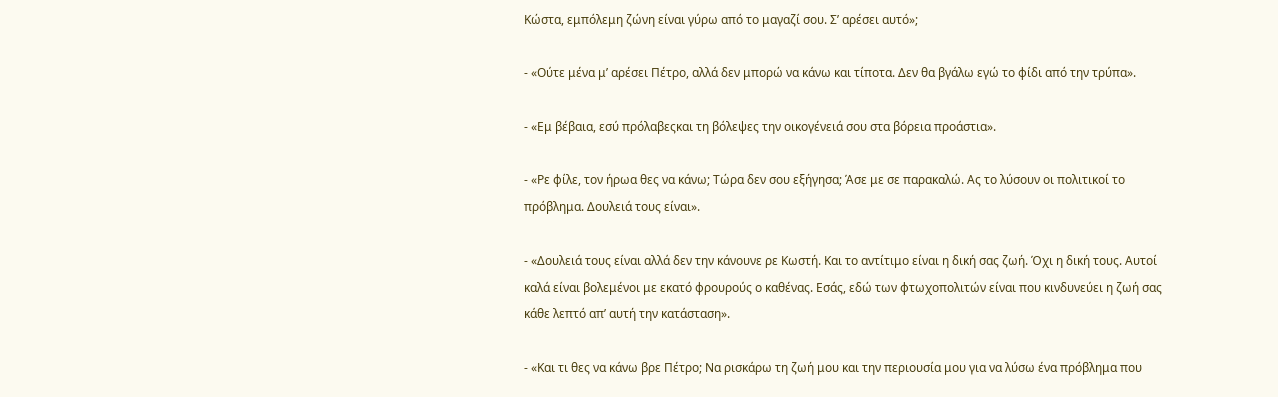Κώστα, εμπόλεμη ζώνη είναι γύρω από το μαγαζί σου. Σ’ αρέσει αυτό»;

- «Ούτε μένα μ’ αρέσει Πέτρο, αλλά δεν μπορώ να κάνω και τίποτα. Δεν θα βγάλω εγώ το φίδι από την τρύπα».

- «Εμ βέβαια, εσύ πρόλαβεςκαι τη βόλεψες την οικογένειά σου στα βόρεια προάστια».

- «Ρε φίλε, τον ήρωα θες να κάνω; Τώρα δεν σου εξήγησα; Άσε με σε παρακαλώ. Ας το λύσουν οι πολιτικοί το πρόβλημα. Δουλειά τους είναι».

- «Δουλειά τους είναι αλλά δεν την κάνουνε ρε Κωστή. Και το αντίτιμο είναι η δική σας ζωή. Όχι η δική τους. Αυτοί καλά είναι βολεμένοι με εκατό φρουρούς ο καθένας. Εσάς, εδώ των φτωχοπολιτών είναι που κινδυνεύει η ζωή σας κάθε λεπτό απ’ αυτή την κατάσταση».

- «Και τι θες να κάνω βρε Πέτρο; Να ρισκάρω τη ζωή μου και την περιουσία μου για να λύσω ένα πρόβλημα που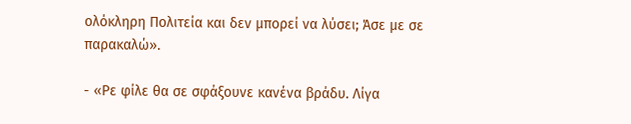ολόκληρη Πολιτεία και δεν μπορεί να λύσει; Άσε με σε παρακαλώ».

- «Ρε φίλε θα σε σφάξουνε κανένα βράδυ. Λίγα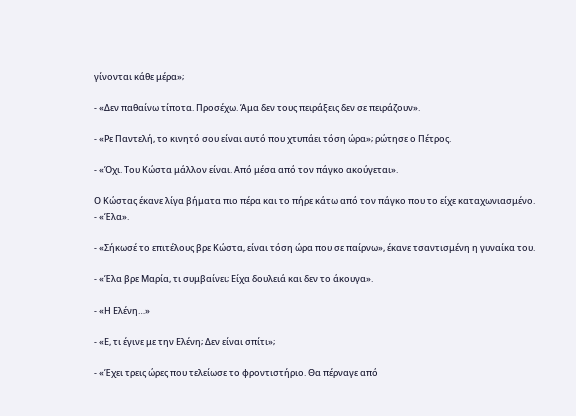γίνονται κάθε μέρα»;

- «Δεν παθαίνω τίποτα. Προσέχω. Άμα δεν τους πειράξεις δεν σε πειράζουν».

- «Ρε Παντελή, το κινητό σου είναι αυτό που χτυπάει τόση ώρα»; ρώτησε ο Πέτρος.

- «Όχι. Του Κώστα μάλλον είναι. Από μέσα από τον πάγκο ακούγεται».

Ο Κώστας έκανε λίγα βήματα πιο πέρα και το πήρε κάτω από τον πάγκο που το είχε καταχωνιασμένο.
- «Έλα».

- «Σήκωσέ το επιτέλους βρε Κώστα, είναι τόση ώρα που σε παίρνω», έκανε τσαντισμένη η γυναίκα του.

- «Έλα βρε Μαρία, τι συμβαίνει; Είχα δουλειά και δεν το άκουγα».

- «Η Ελένη…»

- «Ε, τι έγινε με την Ελένη; Δεν είναι σπίτι»;

- «Έχει τρεις ώρες που τελείωσε το φροντιστήριο. Θα πέρναγε από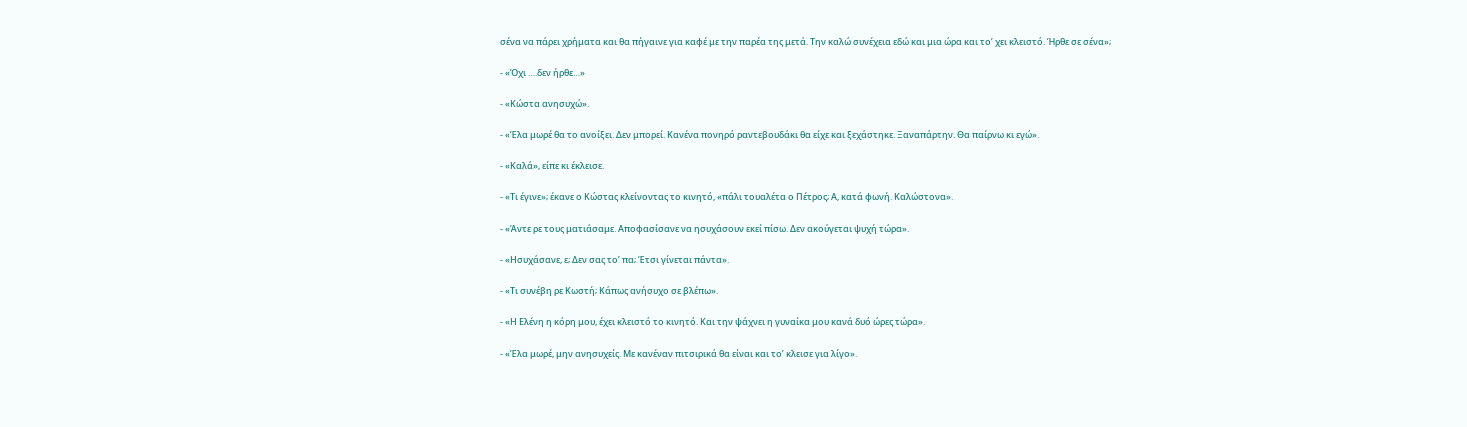σένα να πάρει χρήματα και θα πήγαινε για καφέ με την παρέα της μετά. Την καλώ συνέχεια εδώ και μια ώρα και το’ χει κλειστό. Ήρθε σε σένα»;

- «Όχι ….δεν ήρθε…»

- «Κώστα ανησυχώ».

- «Έλα μωρέ θα το ανοίξει. Δεν μπορεί. Κανένα πονηρό ραντεβουδάκι θα είχε και ξεχάστηκε. Ξαναπάρτην. Θα παίρνω κι εγώ».

- «Καλά», είπε κι έκλεισε.

- «Τι έγινε»; έκανε ο Κώστας κλείνοντας το κινητό, «πάλι τουαλέτα ο Πέτρος; Α, κατά φωνή. Καλώστονα».

- «Άντε ρε τους ματιάσαμε. Αποφασίσανε να ησυχάσουν εκεί πίσω. Δεν ακούγεται ψυχή τώρα».

- «Ησυχάσανε, ε; Δεν σας το’ πα; Έτσι γίνεται πάντα».

- «Τι συνέβη ρε Κωστή; Κάπως ανήσυχο σε βλέπω».

- «Η Ελένη η κόρη μου, έχει κλειστό το κινητό. Και την ψάχνει η γυναίκα μου κανά δυό ώρες τώρα».

- «Έλα μωρέ, μην ανησυχείς. Με κανέναν πιτσιρικά θα είναι και το’ κλεισε για λίγο».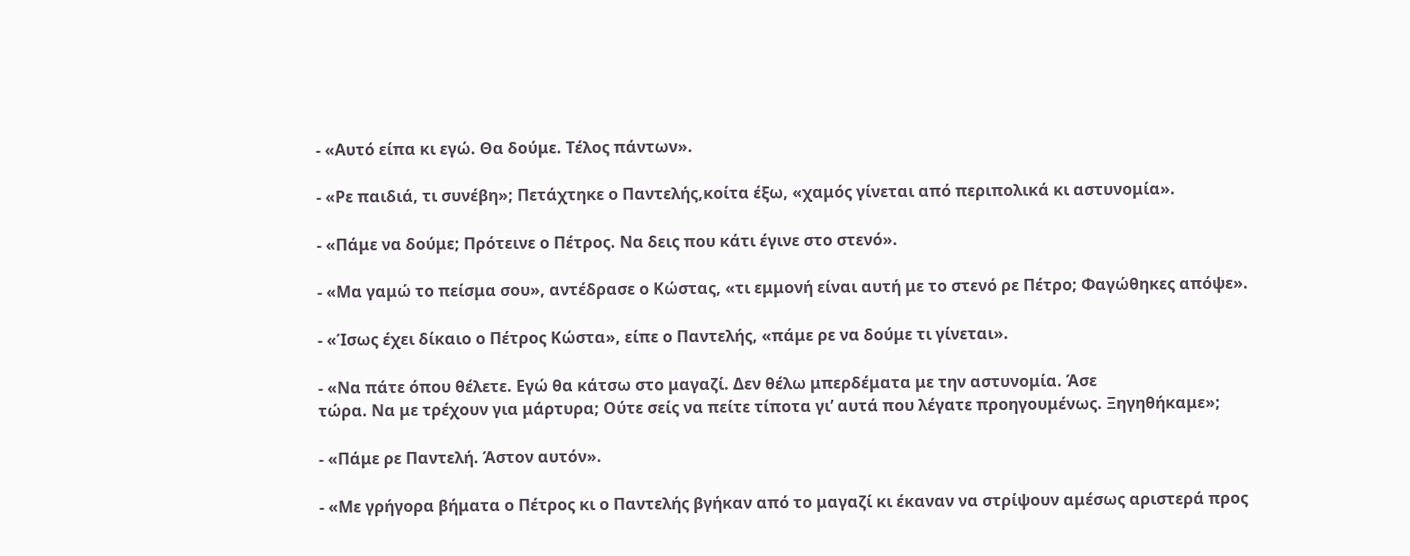- «Αυτό είπα κι εγώ. Θα δούμε. Τέλος πάντων».

- «Ρε παιδιά, τι συνέβη»; Πετάχτηκε ο Παντελής,κοίτα έξω, «χαμός γίνεται από περιπολικά κι αστυνομία».

- «Πάμε να δούμε; Πρότεινε ο Πέτρος. Να δεις που κάτι έγινε στο στενό».

- «Μα γαμώ το πείσμα σου», αντέδρασε ο Κώστας, «τι εμμονή είναι αυτή με το στενό ρε Πέτρο; Φαγώθηκες απόψε».

- «Ίσως έχει δίκαιο ο Πέτρος Κώστα», είπε ο Παντελής, «πάμε ρε να δούμε τι γίνεται».

- «Να πάτε όπου θέλετε. Εγώ θα κάτσω στο μαγαζί. Δεν θέλω μπερδέματα με την αστυνομία. Άσε
τώρα. Να με τρέχουν για μάρτυρα; Ούτε σείς να πείτε τίποτα γι’ αυτά που λέγατε προηγουμένως. Ξηγηθήκαμε»;

- «Πάμε ρε Παντελή. Άστον αυτόν».

- «Με γρήγορα βήματα ο Πέτρος κι ο Παντελής βγήκαν από το μαγαζί κι έκαναν να στρίψουν αμέσως αριστερά προς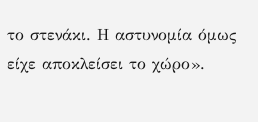το στενάκι. Η αστυνομία όμως είχε αποκλείσει το χώρο».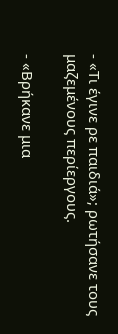- «Τι έγινε ρε παιδιά»; ρωτήσανε τους μαζεμένους περίεργους.

- «Βρήκανε μια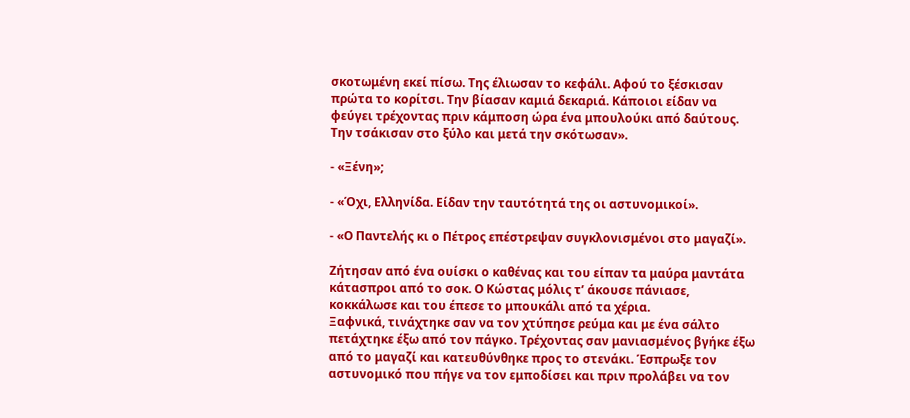σκοτωμένη εκεί πίσω. Της έλιωσαν το κεφάλι. Αφού το ξέσκισαν πρώτα το κορίτσι. Την βίασαν καμιά δεκαριά. Κάποιοι είδαν να φεύγει τρέχοντας πριν κάμποση ώρα ένα μπουλούκι από δαύτους. Την τσάκισαν στο ξύλο και μετά την σκότωσαν».

- «Ξένη»;

- «Όχι, Ελληνίδα. Είδαν την ταυτότητά της οι αστυνομικοί».

- «Ο Παντελής κι ο Πέτρος επέστρεψαν συγκλονισμένοι στο μαγαζί».

Ζήτησαν από ένα ουίσκι ο καθένας και του είπαν τα μαύρα μαντάτα κάτασπροι από το σοκ. Ο Κώστας μόλις τ’ άκουσε πάνιασε, κοκκάλωσε και του έπεσε το μπουκάλι από τα χέρια.
Ξαφνικά, τινάχτηκε σαν να τον χτύπησε ρεύμα και με ένα σάλτο πετάχτηκε έξω από τον πάγκο. Τρέχοντας σαν μανιασμένος βγήκε έξω από το μαγαζί και κατευθύνθηκε προς το στενάκι. Έσπρωξε τον αστυνομικό που πήγε να τον εμποδίσει και πριν προλάβει να τον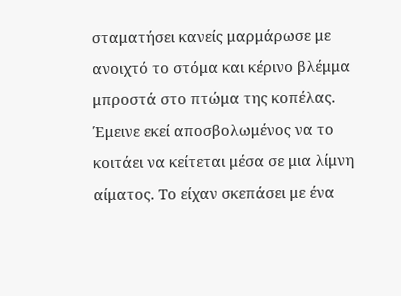σταματήσει κανείς μαρμάρωσε με ανοιχτό το στόμα και κέρινο βλέμμα μπροστά στο πτώμα της κοπέλας. Έμεινε εκεί αποσβολωμένος να το κοιτάει να κείτεται μέσα σε μια λίμνη αίματος. Το είχαν σκεπάσει με ένα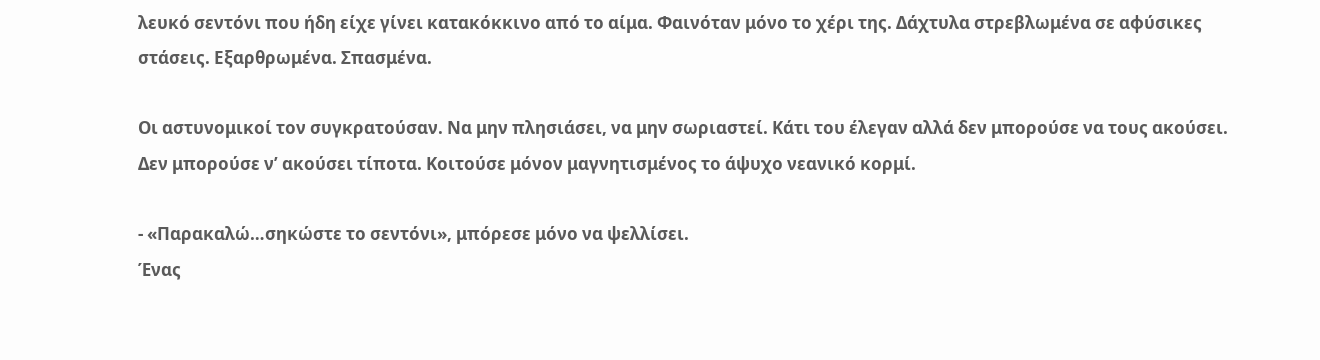λευκό σεντόνι που ήδη είχε γίνει κατακόκκινο από το αίμα. Φαινόταν μόνο το χέρι της. Δάχτυλα στρεβλωμένα σε αφύσικες στάσεις. Εξαρθρωμένα. Σπασμένα.

Οι αστυνομικοί τον συγκρατούσαν. Να μην πλησιάσει, να μην σωριαστεί. Κάτι του έλεγαν αλλά δεν μπορούσε να τους ακούσει. Δεν μπορούσε ν’ ακούσει τίποτα. Κοιτούσε μόνον μαγνητισμένος το άψυχο νεανικό κορμί.

- «Παρακαλώ…σηκώστε το σεντόνι», μπόρεσε μόνο να ψελλίσει.
Ένας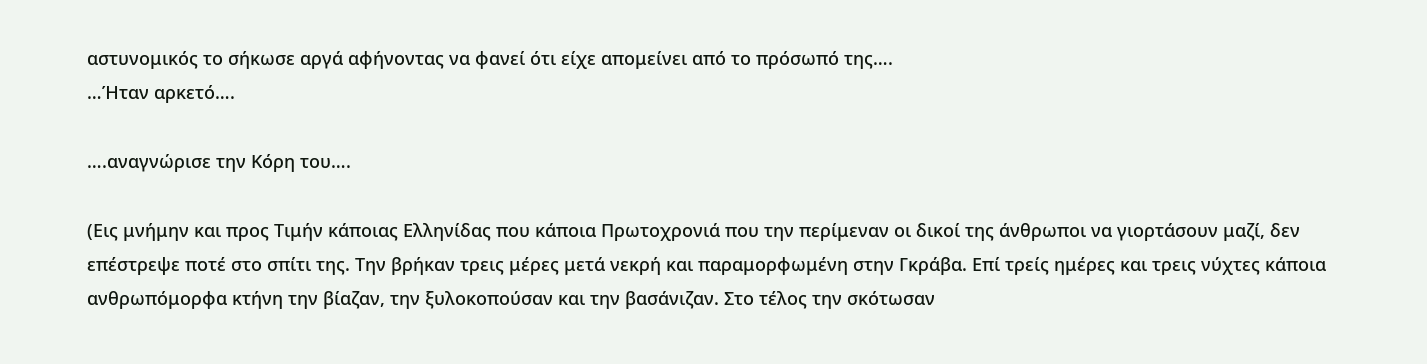αστυνομικός το σήκωσε αργά αφήνοντας να φανεί ότι είχε απομείνει από το πρόσωπό της….
…Ήταν αρκετό….

….αναγνώρισε την Κόρη του….

(Εις μνήμην και προς Τιμήν κάποιας Ελληνίδας που κάποια Πρωτοχρονιά που την περίμεναν οι δικοί της άνθρωποι να γιορτάσουν μαζί, δεν επέστρεψε ποτέ στο σπίτι της. Την βρήκαν τρεις μέρες μετά νεκρή και παραμορφωμένη στην Γκράβα. Επί τρείς ημέρες και τρεις νύχτες κάποια ανθρωπόμορφα κτήνη την βίαζαν, την ξυλοκοπούσαν και την βασάνιζαν. Στο τέλος την σκότωσαν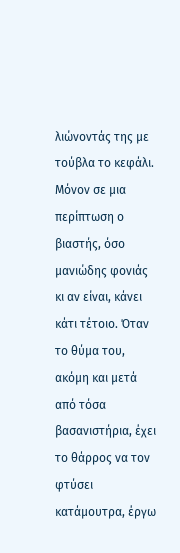λιώνοντάς της με τούβλα το κεφάλι. Μόνον σε μια περίπτωση ο βιαστής, όσο μανιώδης φονιάς κι αν είναι, κάνει κάτι τέτοιο. Όταν το θύμα του, ακόμη και μετά από τόσα βασανιστήρια, έχει το θάρρος να τον φτύσει κατάμουτρα, έργω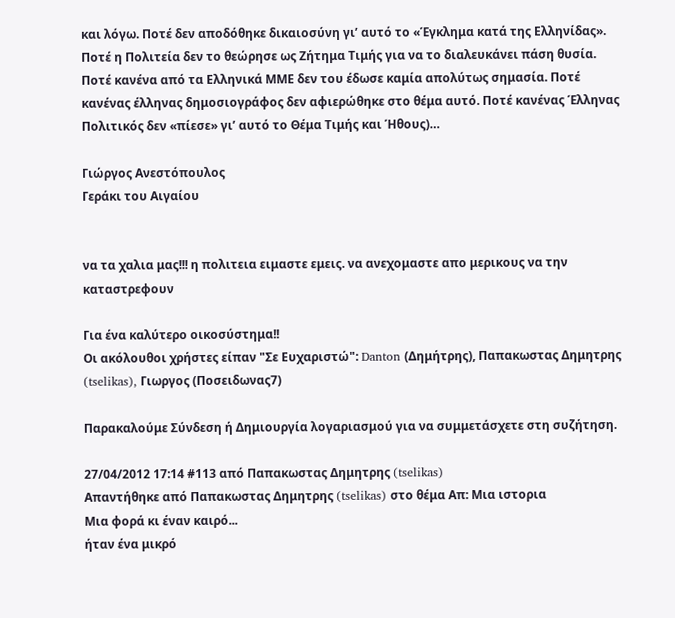και λόγω. Ποτέ δεν αποδόθηκε δικαιοσύνη γι’ αυτό το «Έγκλημα κατά της Ελληνίδας». Ποτέ η Πολιτεία δεν το θεώρησε ως Ζήτημα Τιμής για να το διαλευκάνει πάση θυσία. Ποτέ κανένα από τα Ελληνικά ΜΜΕ δεν του έδωσε καμία απολύτως σημασία. Ποτέ κανένας έλληνας δημοσιογράφος δεν αφιερώθηκε στο θέμα αυτό. Ποτέ κανένας Έλληνας Πολιτικός δεν «πίεσε» γι’ αυτό το Θέμα Τιμής και Ήθους)…

Γιώργος Ανεστόπουλος
Γεράκι του Αιγαίου


να τα χαλια μας!!! η πολιτεια ειμαστε εμεις. να ανεχομαστε απο μερικους να την καταστρεφουν

Για ένα καλύτερο οικοσύστημα!!
Οι ακόλουθοι χρήστες είπαν "Σε Ευχαριστώ": Danton (Δημήτρης), Παπακωστας Δημητρης (tselikas), Γιωργος (Ποσειδωνας7)

Παρακαλούμε Σύνδεση ή Δημιουργία λογαριασμού για να συμμετάσχετε στη συζήτηση.

27/04/2012 17:14 #113 από Παπακωστας Δημητρης (tselikas)
Απαντήθηκε από Παπακωστας Δημητρης (tselikas) στο θέμα Απ: Μια ιστορια
Μια φορά κι έναν καιρό...
ήταν ένα μικρό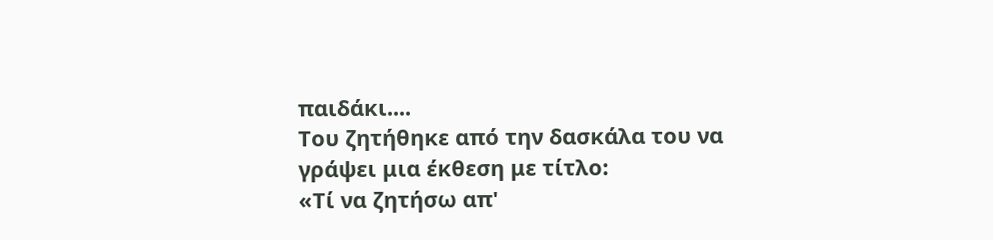παιδάκι....
Του ζητήθηκε από την δασκάλα του να γράψει μια έκθεση με τίτλο:
«Τί να ζητήσω απ'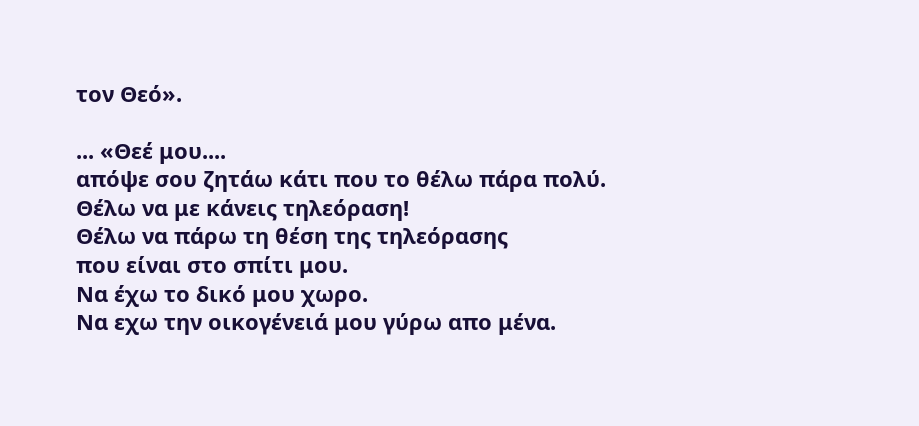τον Θεό».

... «Θεέ μου....
απόψε σου ζητάω κάτι που το θέλω πάρα πολύ.
Θέλω να με κάνεις τηλεόραση!
Θέλω να πάρω τη θέση της τηλεόρασης
που είναι στο σπίτι μου.
Να έχω το δικό μου χωρο.
Να εχω την οικογένειά μου γύρω απο μένα.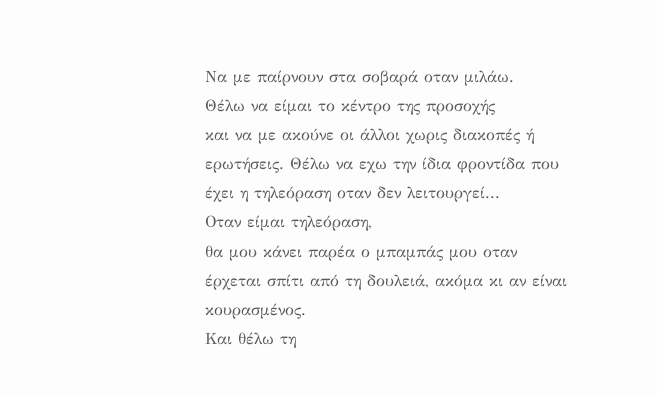Να με παίρνουν στα σοβαρά οταν μιλάω.
Θέλω να είμαι το κέντρο της προσοχής
και να με ακούνε οι άλλοι χωρις διακοπές ή ερωτήσεις. Θέλω να εχω την ίδια φροντίδα που έχει η τηλεόραση οταν δεν λειτουργεί...
Οταν είμαι τηλεόραση,
θα μου κάνει παρέα ο μπαμπάς μου οταν έρχεται σπίτι από τη δουλειά, ακόμα κι αν είναι κουρασμένος.
Και θέλω τη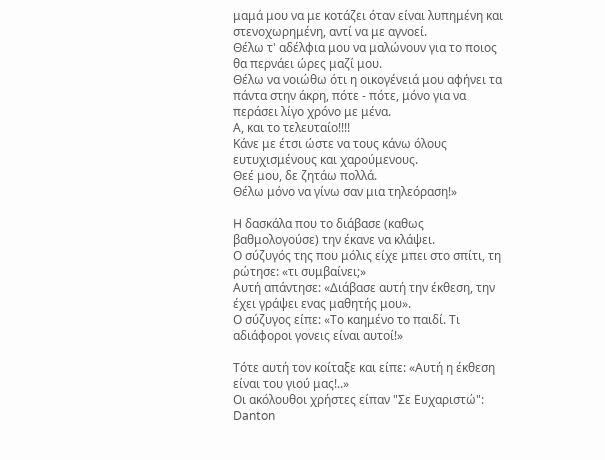μαμά μου να με κοτάζει όταν είναι λυπημένη και στενοχωρημένη, αντί να με αγνοεί.
Θέλω τ' αδέλφια μου να μαλώνουν για το ποιος θα περνάει ώρες μαζί μου.
Θέλω να νοιώθω ότι η οικογένειά μου αφήνει τα πάντα στην άκρη, πότε - πότε, μόνο για να περάσει λίγο χρόνο με μένα.
Α, και το τελευταίο!!!!
Κάνε με έτσι ώστε να τους κάνω όλους ευτυχισμένους και χαρούμενους.
Θεέ μου, δε ζητάω πολλά.
Θέλω μόνο να γίνω σαν μια τηλεόραση!»

H δασκάλα που το διάβασε (καθως βαθμολογούσε) την έκανε να κλάψει.
Ο σύζυγός της που μόλις είχε μπει στο σπίτι, τη ρώτησε: «τι συμβαίνει;»
Αυτή απάντησε: «Διάβασε αυτή την έκθεση, την έχει γράψει ενας μαθητής μου».
Ο σύζυγος είπε: «Το καημένο το παιδί. Τι αδιάφοροι γονεις είναι αυτοί!»

Τότε αυτή τον κοίταξε και είπε: «Αυτή η έκθεση είναι του γιού μας!..»
Οι ακόλουθοι χρήστες είπαν "Σε Ευχαριστώ": Danton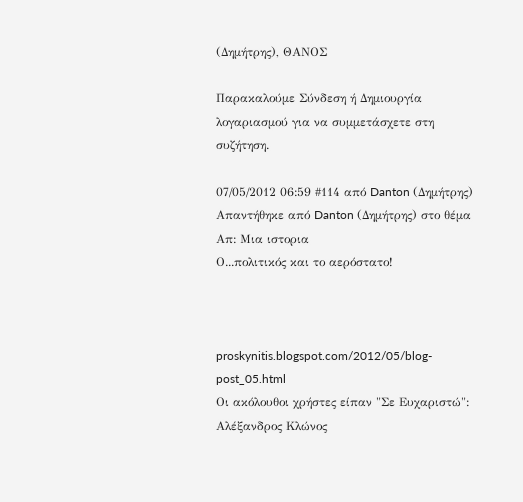(Δημήτρης), ΘΑΝΟΣ

Παρακαλούμε Σύνδεση ή Δημιουργία λογαριασμού για να συμμετάσχετε στη συζήτηση.

07/05/2012 06:59 #114 από Danton (Δημήτρης)
Απαντήθηκε από Danton (Δημήτρης) στο θέμα Απ: Μια ιστορια
Ο...πολιτικός και το αερόστατο!



proskynitis.blogspot.com/2012/05/blog-post_05.html
Οι ακόλουθοι χρήστες είπαν "Σε Ευχαριστώ": Αλέξανδρος Κλώνος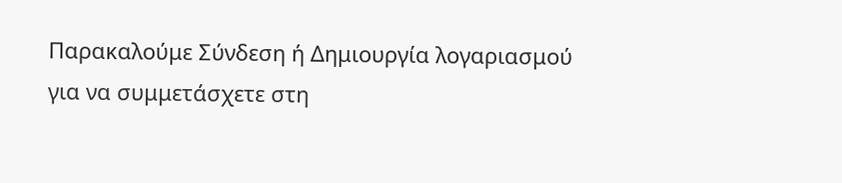Παρακαλούμε Σύνδεση ή Δημιουργία λογαριασμού για να συμμετάσχετε στη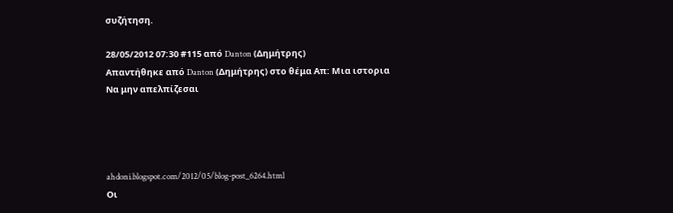συζήτηση.

28/05/2012 07:30 #115 από Danton (Δημήτρης)
Απαντήθηκε από Danton (Δημήτρης) στο θέμα Απ: Μια ιστορια
Να μην απελπίζεσαι




ahdoni.blogspot.com/2012/05/blog-post_6264.html
Οι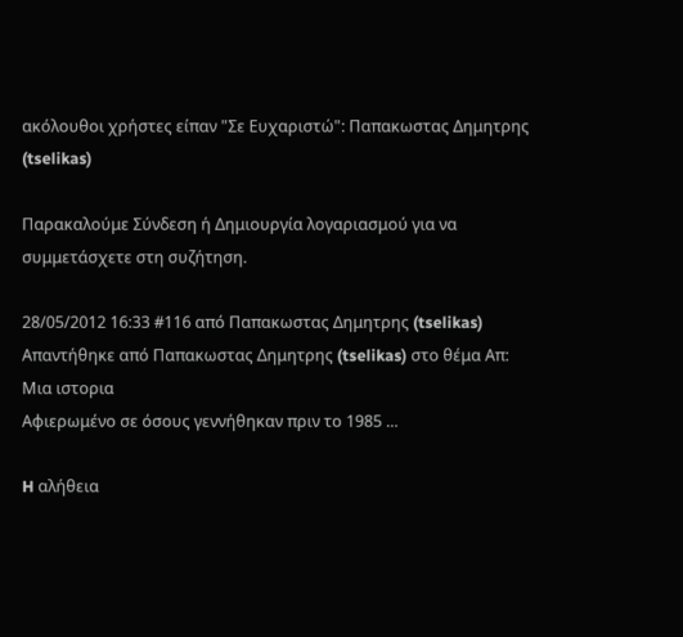ακόλουθοι χρήστες είπαν "Σε Ευχαριστώ": Παπακωστας Δημητρης (tselikas)

Παρακαλούμε Σύνδεση ή Δημιουργία λογαριασμού για να συμμετάσχετε στη συζήτηση.

28/05/2012 16:33 #116 από Παπακωστας Δημητρης (tselikas)
Απαντήθηκε από Παπακωστας Δημητρης (tselikas) στο θέμα Απ: Μια ιστορια
Αφιερωμένο σε όσους γεννήθηκαν πριν το 1985 ...

H αλήθεια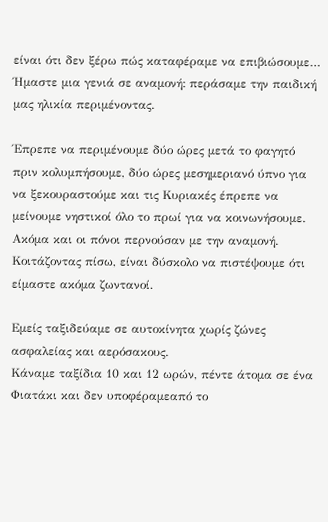είναι ότι δεν ξέρω πώς καταφέραμε να επιβιώσουμε…
Ήμαστε μια γενιά σε αναμονή: περάσαμε την παιδική μας ηλικία περιμένοντας.

Έπρεπε να περιμένουμε δύο ώρες μετά το φαγητό πριν κολυμπήσουμε, δύο ώρες μεσημεριανό ύπνο για να ξεκουραστούμε και τις Κυριακές έπρεπε να μείνουμε νηστικοί όλο το πρωί για να κοινωνήσουμε. Ακόμα και οι πόνοι περνούσαν με την αναμονή.
Κοιτάζοντας πίσω, είναι δύσκολο να πιστέψουμε ότι είμαστε ακόμα ζωντανοί.

Εμείς ταξιδεύαμε σε αυτοκίνητα χωρίς ζώνες ασφαλείας και αερόσακους.
Κάναμε ταξίδια 10 και 12 ωρών, πέντε άτομα σε ένα Φιατάκι και δεν υποφέραμεαπό το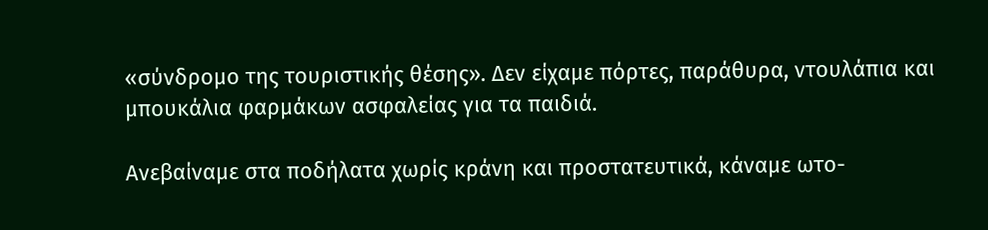«σύνδρομο της τουριστικής θέσης». Δεν είχαμε πόρτες, παράθυρα, ντουλάπια και μπουκάλια φαρμάκων ασφαλείας για τα παιδιά.

Ανεβαίναμε στα ποδήλατα χωρίς κράνη και προστατευτικά, κάναμε ωτο-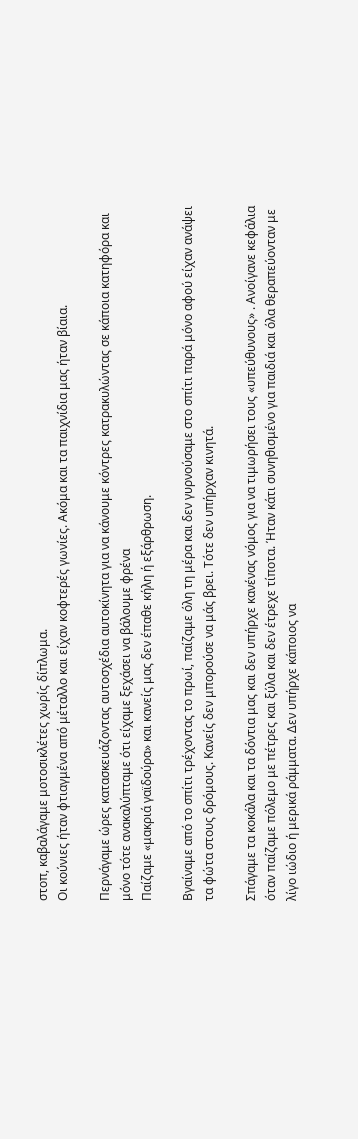στοπ, καβαλάγαμε μοτοσικλέτες χωρίς δίπλωμα.
Οι κούνιες ήταν φτιαγμένα από μέταλλο και είχαν κοφτερές γωνίες. Ακόμα και τα παιχνίδια μας ήταν βίαια.

Περνάγαμε ώρες κατασκευάζοντας αυτοσχέδια αυτοκίνητα για να κάνουμε κόντρες κατρακυλώντας σε κάποια κατηφόρα και μόνο τότε ανακαλύπταμε ότι είχαμε ξεχάσει να βάλουμε φρένα
Παίζαμε «μακριά γαϊδούρα» και κανείς μας δεν έπαθε κήλη ή εξάρθρωση.

Βγαίναμε από το σπίτι τρέχοντας το πρωί, παίζαμε όλη τη μέρα και δεν γυρνούσαμε στο σπίτι παρά μόνο αφού είχαν ανάψει τα φώτα στους δρόμους. Κανείς δεν μπορούσε να μάς βρει. Τότε δεν υπήρχαν κινητά.

Σπάγαμε τα κοκάλα και τα δόντια μας και δεν υπήρχε κανένας νόμος για να τιμωρήσει τους «υπεύθυνους» . Ανοίγανε κεφάλια όταν παίζαμε πόλεμο με πέτρες και ξύλα και δεν έτρεχε τίποτα. Ήταν κάτι συνηθισμένο για παιδιά και όλα θεραπεύονταν με λίγο ιώδιο ή μερικά ράμματα. Δεν υπήρχε κάποιος να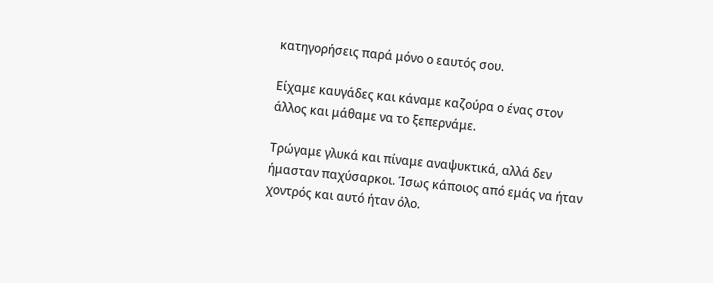κατηγορήσεις παρά μόνο ο εαυτός σου.

Είχαμε καυγάδες και κάναμε καζούρα ο ένας στον άλλος και μάθαμε να το ξεπερνάμε.

Τρώγαμε γλυκά και πίναμε αναψυκτικά, αλλά δεν ήμασταν παχύσαρκοι. Ίσως κάποιος από εμάς να ήταν χοντρός και αυτό ήταν όλο.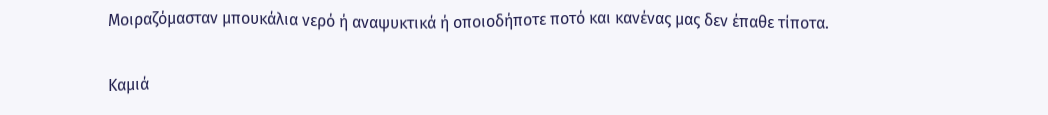Μοιραζόμασταν μπουκάλια νερό ή αναψυκτικά ή οποιοδήποτε ποτό και κανένας μας δεν έπαθε τίποτα.

Καμιά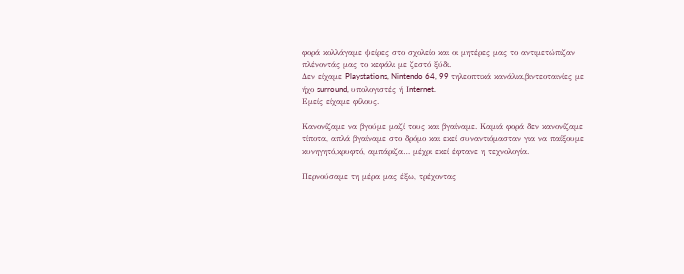φορά κολλάγαμε ψείρες στο σχολείο και οι μητέρες μας το αντιμετώπιζαν πλένοντάς μας το κεφάλι με ζεστό ξύδι.
Δεν είχαμε Playstations, Nintendo 64, 99 τηλεοπτικά κανάλια,βιντεοταινίες με ήχο surround, υπολογιστές ή Ιnternet.
Εμείς είχαμε φίλους.

Κανονίζαμε να βγούμε μαζί τους και βγαίναμε. Καμιά φορά δεν κανονίζαμε τίποτα, απλά βγαίναμε στο δρόμο και εκεί συναντιόμασταν για να παίξουμε κυνηγητό,κρυφτό, αμπάριζα… μέχρι εκεί έφτανε η τεχνολογία.

Περνούσαμε τη μέρα μας έξω, τρέχοντας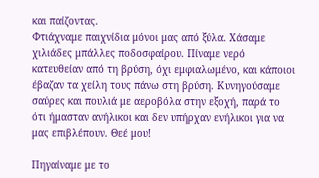και παίζοντας.
Φτιάχναμε παιχνίδια μόνοι μας από ξύλα. Χάσαμε χιλιάδες μπάλλες ποδοσφαίρου. Πίναμε νερό κατευθείαν από τη βρύση, όχι εμφιαλωμένο, και κάποιοι έβαζαν τα χείλη τους πάνω στη βρύση. Κυνηγούσαμε σαύρες και πουλιά με αεροβόλα στην εξοχή, παρά το ότι ήμασταν ανήλικοι και δεν υπήρχαν ενήλικοι για να μας επιβλέπουν. Θεέ μου!

Πηγαίναμε με το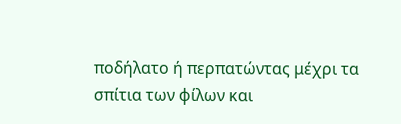ποδήλατο ή περπατώντας μέχρι τα σπίτια των φίλων και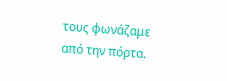τους φωνάζαμε από την πόρτα.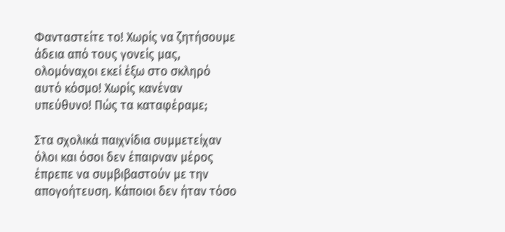Φανταστείτε το! Χωρίς να ζητήσουμε άδεια από τους γονείς μας, ολομόναχοι εκεί έξω στο σκληρό αυτό κόσμο! Χωρίς κανέναν υπεύθυνο! Πώς τα καταφέραμε;

Στα σχολικά παιχνίδια συμμετείχαν όλοι και όσοι δεν έπαιρναν μέρος έπρεπε να συμβιβαστούν με την απογοήτευση. Κάποιοι δεν ήταν τόσο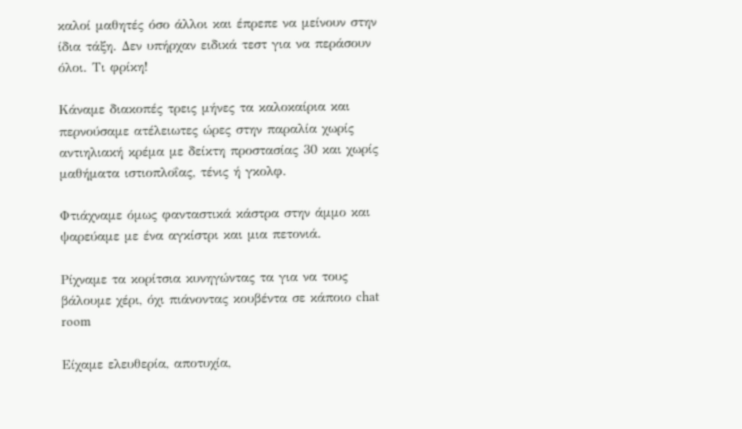καλοί μαθητές όσο άλλοι και έπρεπε να μείνουν στην ίδια τάξη. Δεν υπήρχαν ειδικά τεστ για να περάσουν όλοι. Τι φρίκη!

Κάναμε διακοπές τρεις μήνες τα καλοκαίρια και περνούσαμε ατέλειωτες ώρες στην παραλία χωρίς αντιηλιακή κρέμα με δείκτη προστασίας 30 και χωρίς μαθήματα ιστιοπλοΐας, τένις ή γκολφ.

Φτιάχναμε όμως φανταστικά κάστρα στην άμμο και ψαρεύαμε με ένα αγκίστρι και μια πετονιά.

Ρίχναμε τα κορίτσια κυνηγώντας τα για να τους βάλουμε χέρι, όχι πιάνοντας κουβέντα σε κάποιο chat room

Είχαμε ελευθερία, αποτυχία,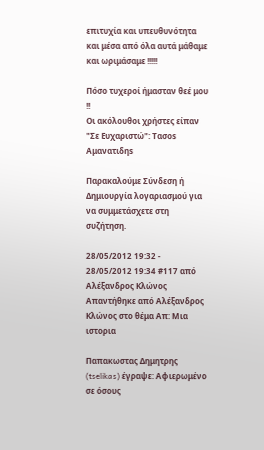επιτυχία και υπευθυνότητα και μέσα από όλα αυτά μάθαμε και ωριμάσαμε !!!!!

Πόσο τυχεροί ήμασταν θεέ μου !!
Οι ακόλουθοι χρήστες είπαν "Σε Ευχαριστώ": Τασοs Αμανατιδηs

Παρακαλούμε Σύνδεση ή Δημιουργία λογαριασμού για να συμμετάσχετε στη συζήτηση.

28/05/2012 19:32 - 28/05/2012 19:34 #117 από Αλέξανδρος Κλώνος
Απαντήθηκε από Αλέξανδρος Κλώνος στο θέμα Απ: Μια ιστορια

Παπακωστας Δημητρης (tselikas) έγραψε: Αφιερωμένο σε όσους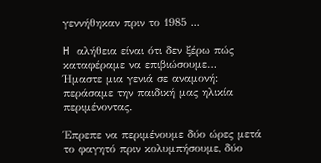γεννήθηκαν πριν το 1985 ...

H αλήθεια είναι ότι δεν ξέρω πώς καταφέραμε να επιβιώσουμε…
Ήμαστε μια γενιά σε αναμονή: περάσαμε την παιδική μας ηλικία περιμένοντας.

Έπρεπε να περιμένουμε δύο ώρες μετά το φαγητό πριν κολυμπήσουμε, δύο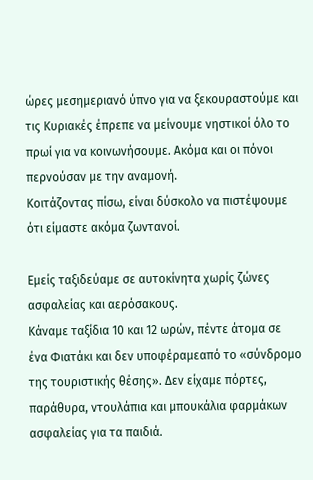ώρες μεσημεριανό ύπνο για να ξεκουραστούμε και τις Κυριακές έπρεπε να μείνουμε νηστικοί όλο το πρωί για να κοινωνήσουμε. Ακόμα και οι πόνοι περνούσαν με την αναμονή.
Κοιτάζοντας πίσω, είναι δύσκολο να πιστέψουμε ότι είμαστε ακόμα ζωντανοί.

Εμείς ταξιδεύαμε σε αυτοκίνητα χωρίς ζώνες ασφαλείας και αερόσακους.
Κάναμε ταξίδια 10 και 12 ωρών, πέντε άτομα σε ένα Φιατάκι και δεν υποφέραμεαπό το «σύνδρομο της τουριστικής θέσης». Δεν είχαμε πόρτες, παράθυρα, ντουλάπια και μπουκάλια φαρμάκων ασφαλείας για τα παιδιά.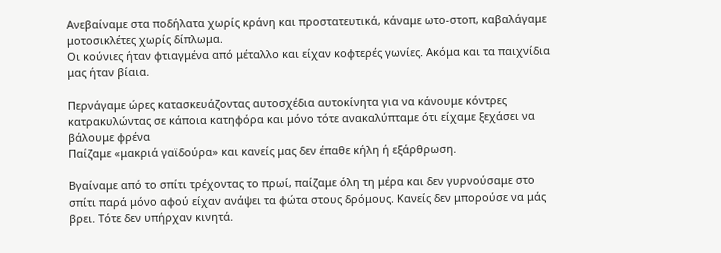Ανεβαίναμε στα ποδήλατα χωρίς κράνη και προστατευτικά, κάναμε ωτο-στοπ, καβαλάγαμε μοτοσικλέτες χωρίς δίπλωμα.
Οι κούνιες ήταν φτιαγμένα από μέταλλο και είχαν κοφτερές γωνίες. Ακόμα και τα παιχνίδια μας ήταν βίαια.

Περνάγαμε ώρες κατασκευάζοντας αυτοσχέδια αυτοκίνητα για να κάνουμε κόντρες κατρακυλώντας σε κάποια κατηφόρα και μόνο τότε ανακαλύπταμε ότι είχαμε ξεχάσει να βάλουμε φρένα
Παίζαμε «μακριά γαϊδούρα» και κανείς μας δεν έπαθε κήλη ή εξάρθρωση.

Βγαίναμε από το σπίτι τρέχοντας το πρωί, παίζαμε όλη τη μέρα και δεν γυρνούσαμε στο σπίτι παρά μόνο αφού είχαν ανάψει τα φώτα στους δρόμους. Κανείς δεν μπορούσε να μάς βρει. Τότε δεν υπήρχαν κινητά.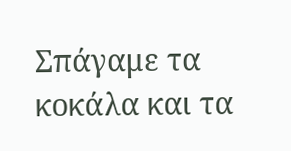Σπάγαμε τα κοκάλα και τα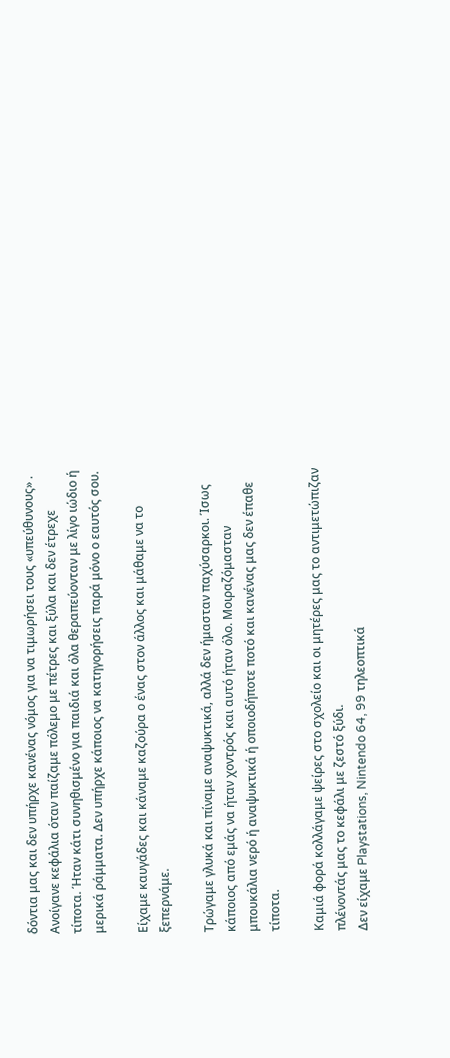δόντια μας και δεν υπήρχε κανένας νόμος για να τιμωρήσει τους «υπεύθυνους» . Ανοίγανε κεφάλια όταν παίζαμε πόλεμο με πέτρες και ξύλα και δεν έτρεχε τίποτα. Ήταν κάτι συνηθισμένο για παιδιά και όλα θεραπεύονταν με λίγο ιώδιο ή μερικά ράμματα. Δεν υπήρχε κάποιος να κατηγορήσεις παρά μόνο ο εαυτός σου.

Είχαμε καυγάδες και κάναμε καζούρα ο ένας στον άλλος και μάθαμε να το ξεπερνάμε.

Τρώγαμε γλυκά και πίναμε αναψυκτικά, αλλά δεν ήμασταν παχύσαρκοι. Ίσως κάποιος από εμάς να ήταν χοντρός και αυτό ήταν όλο. Μοιραζόμασταν μπουκάλια νερό ή αναψυκτικά ή οποιοδήποτε ποτό και κανένας μας δεν έπαθε τίποτα.

Καμιά φορά κολλάγαμε ψείρες στο σχολείο και οι μητέρες μας το αντιμετώπιζαν πλένοντάς μας το κεφάλι με ζεστό ξύδι.
Δεν είχαμε Playstations, Nintendo 64, 99 τηλεοπτικά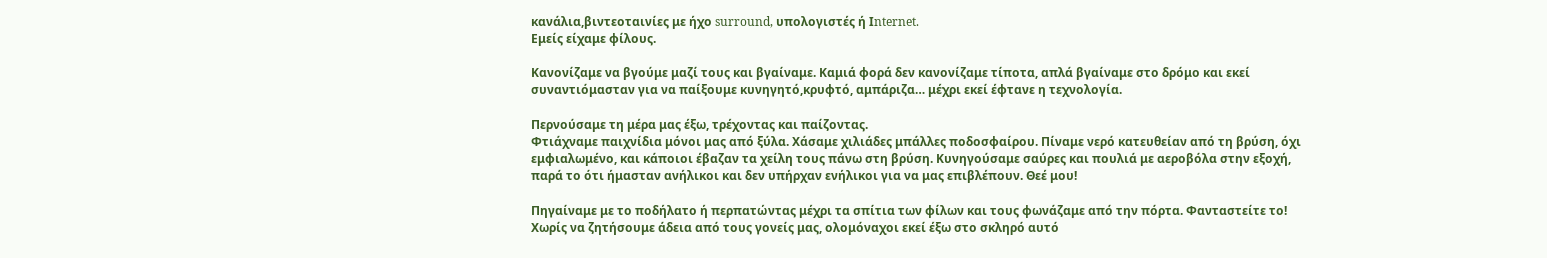κανάλια,βιντεοταινίες με ήχο surround, υπολογιστές ή Ιnternet.
Εμείς είχαμε φίλους.

Κανονίζαμε να βγούμε μαζί τους και βγαίναμε. Καμιά φορά δεν κανονίζαμε τίποτα, απλά βγαίναμε στο δρόμο και εκεί συναντιόμασταν για να παίξουμε κυνηγητό,κρυφτό, αμπάριζα… μέχρι εκεί έφτανε η τεχνολογία.

Περνούσαμε τη μέρα μας έξω, τρέχοντας και παίζοντας.
Φτιάχναμε παιχνίδια μόνοι μας από ξύλα. Χάσαμε χιλιάδες μπάλλες ποδοσφαίρου. Πίναμε νερό κατευθείαν από τη βρύση, όχι εμφιαλωμένο, και κάποιοι έβαζαν τα χείλη τους πάνω στη βρύση. Κυνηγούσαμε σαύρες και πουλιά με αεροβόλα στην εξοχή, παρά το ότι ήμασταν ανήλικοι και δεν υπήρχαν ενήλικοι για να μας επιβλέπουν. Θεέ μου!

Πηγαίναμε με το ποδήλατο ή περπατώντας μέχρι τα σπίτια των φίλων και τους φωνάζαμε από την πόρτα. Φανταστείτε το! Χωρίς να ζητήσουμε άδεια από τους γονείς μας, ολομόναχοι εκεί έξω στο σκληρό αυτό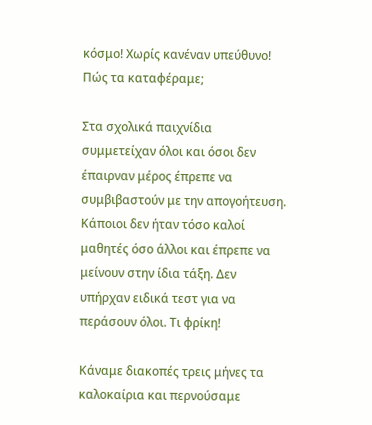κόσμο! Χωρίς κανέναν υπεύθυνο! Πώς τα καταφέραμε;

Στα σχολικά παιχνίδια συμμετείχαν όλοι και όσοι δεν έπαιρναν μέρος έπρεπε να συμβιβαστούν με την απογοήτευση. Κάποιοι δεν ήταν τόσο καλοί μαθητές όσο άλλοι και έπρεπε να μείνουν στην ίδια τάξη. Δεν υπήρχαν ειδικά τεστ για να περάσουν όλοι. Τι φρίκη!

Κάναμε διακοπές τρεις μήνες τα καλοκαίρια και περνούσαμε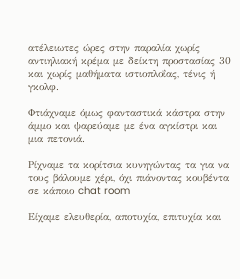ατέλειωτες ώρες στην παραλία χωρίς αντιηλιακή κρέμα με δείκτη προστασίας 30 και χωρίς μαθήματα ιστιοπλοΐας, τένις ή γκολφ.

Φτιάχναμε όμως φανταστικά κάστρα στην άμμο και ψαρεύαμε με ένα αγκίστρι και μια πετονιά.

Ρίχναμε τα κορίτσια κυνηγώντας τα για να τους βάλουμε χέρι, όχι πιάνοντας κουβέντα σε κάποιο chat room

Είχαμε ελευθερία, αποτυχία, επιτυχία και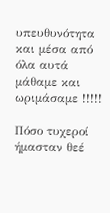υπευθυνότητα και μέσα από όλα αυτά μάθαμε και ωριμάσαμε !!!!!

Πόσο τυχεροί ήμασταν θεέ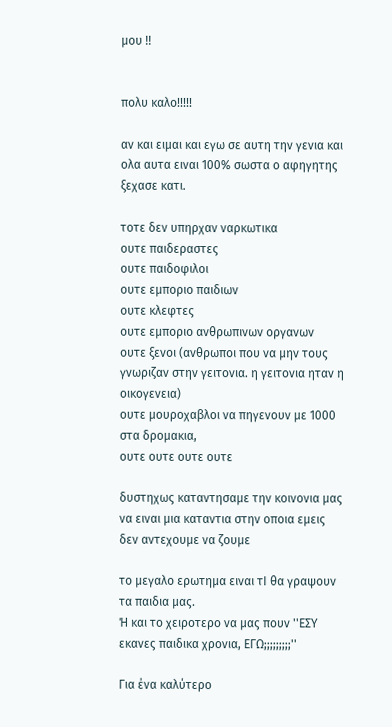μου !!


πολυ καλο!!!!!

αν και ειμαι και εγω σε αυτη την γενια και ολα αυτα ειναι 100% σωστα ο αφηγητης ξεχασε κατι.

τοτε δεν υπηρχαν ναρκωτικα
ουτε παιδεραστες
ουτε παιδοφιλοι
ουτε εμποριο παιδιων
ουτε κλεφτες
ουτε εμποριο ανθρωπινων οργανων
ουτε ξενοι (ανθρωποι που να μην τους γνωριζαν στην γειτονια. η γειτονια ηταν η οικογενεια)
ουτε μουροχαβλοι να πηγενουν με 1000 στα δρομακια,
ουτε ουτε ουτε ουτε

δυστηχως καταντησαμε την κοινονια μας να ειναι μια καταντια στην οποια εμεις δεν αντεχουμε να ζουμε

το μεγαλο ερωτημα ειναι τΙ θα γραψουν τα παιδια μας.
Ή και το χειροτερο να μας πουν ''ΕΣΥ εκανες παιδικα χρονια, ΕΓΩ;;;;;;;;;''

Για ένα καλύτερο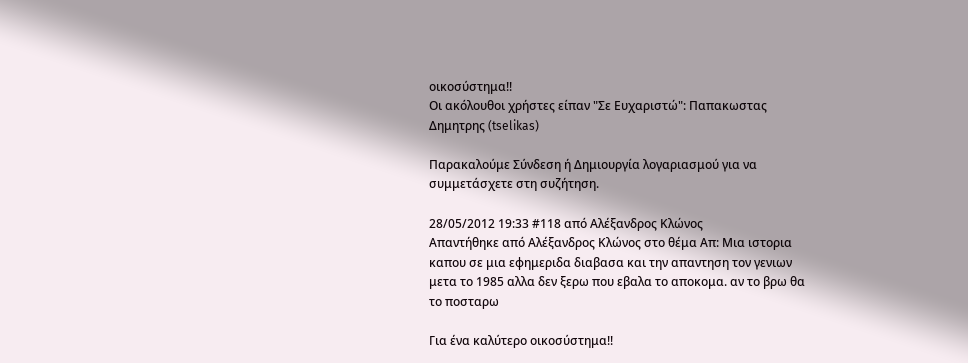οικοσύστημα!!
Οι ακόλουθοι χρήστες είπαν "Σε Ευχαριστώ": Παπακωστας Δημητρης (tselikas)

Παρακαλούμε Σύνδεση ή Δημιουργία λογαριασμού για να συμμετάσχετε στη συζήτηση.

28/05/2012 19:33 #118 από Αλέξανδρος Κλώνος
Απαντήθηκε από Αλέξανδρος Κλώνος στο θέμα Απ: Μια ιστορια
καπου σε μια εφημεριδα διαβασα και την απαντηση τον γενιων μετα το 1985 αλλα δεν ξερω που εβαλα το αποκομα. αν το βρω θα το ποσταρω

Για ένα καλύτερο οικοσύστημα!!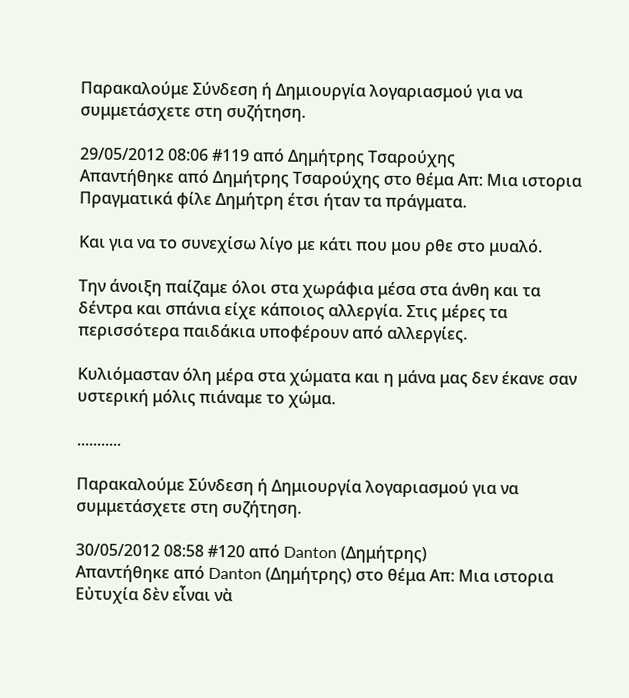Παρακαλούμε Σύνδεση ή Δημιουργία λογαριασμού για να συμμετάσχετε στη συζήτηση.

29/05/2012 08:06 #119 από Δημήτρης Τσαρούχης
Απαντήθηκε από Δημήτρης Τσαρούχης στο θέμα Απ: Μια ιστορια
Πραγματικά φίλε Δημήτρη έτσι ήταν τα πράγματα.

Και για να το συνεχίσω λίγο με κάτι που μου ρθε στο μυαλό.

Την άνοιξη παίζαμε όλοι στα χωράφια μέσα στα άνθη και τα δέντρα και σπάνια είχε κάποιος αλλεργία. Στις μέρες τα περισσότερα παιδάκια υποφέρουν από αλλεργίες.

Κυλιόμασταν όλη μέρα στα χώματα και η μάνα μας δεν έκανε σαν υστερική μόλις πιάναμε το χώμα.

...........

Παρακαλούμε Σύνδεση ή Δημιουργία λογαριασμού για να συμμετάσχετε στη συζήτηση.

30/05/2012 08:58 #120 από Danton (Δημήτρης)
Απαντήθηκε από Danton (Δημήτρης) στο θέμα Απ: Μια ιστορια
Εὐτυχία δὲν εἶναι νὰ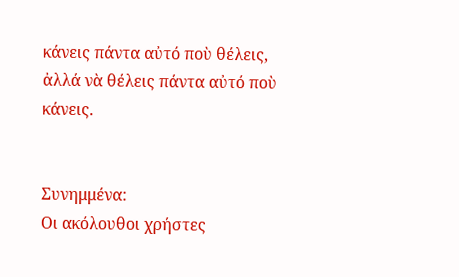κάνεις πάντα αὐτό ποὺ θέλεις,
ἀλλά νὰ θέλεις πάντα αὐτό ποὺ κάνεις.


Συνημμένα:
Οι ακόλουθοι χρήστες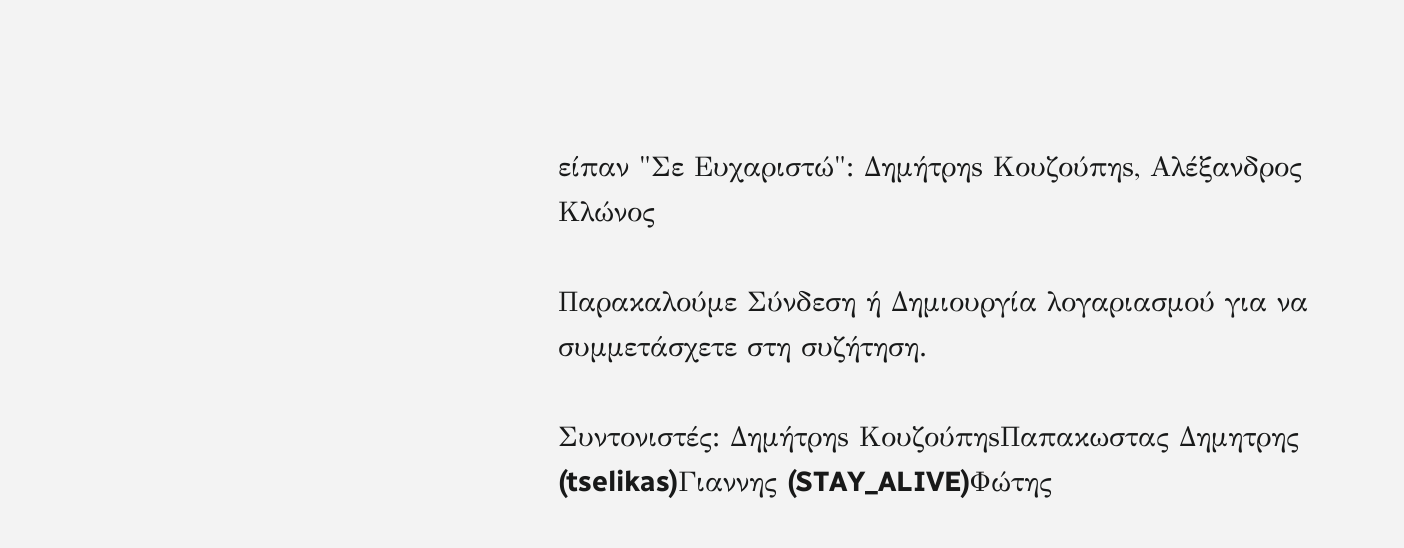είπαν "Σε Ευχαριστώ": Δημήτρηs Κουζούπηs, Αλέξανδρος Κλώνος

Παρακαλούμε Σύνδεση ή Δημιουργία λογαριασμού για να συμμετάσχετε στη συζήτηση.

Συντονιστές: Δημήτρηs ΚουζούπηsΠαπακωστας Δημητρης (tselikas)Γιαννης (STAY_ALIVE)Φώτης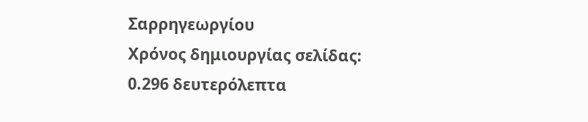Σαρρηγεωργίου
Χρόνος δημιουργίας σελίδας: 0.296 δευτερόλεπτα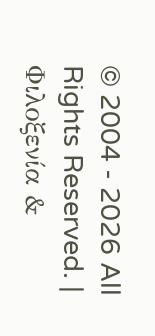© 2004 - 2026 All Rights Reserved. | Φιλοξενία &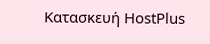Κατασκευή HostPlus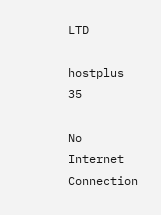LTD

hostplus 35

No Internet Connection